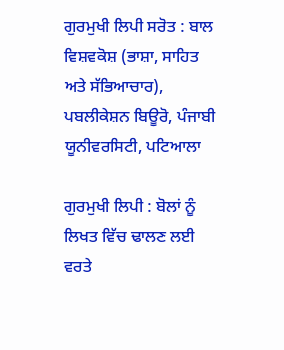ਗੁਰਮੁਖੀ ਲਿਪੀ ਸਰੋਤ : ਬਾਲ ਵਿਸ਼ਵਕੋਸ਼ (ਭਾਸ਼ਾ, ਸਾਹਿਤ ਅਤੇ ਸੱਭਿਆਚਾਰ), ਪਬਲੀਕੇਸ਼ਨ ਬਿਊਰੋ, ਪੰਜਾਬੀ ਯੂਨੀਵਰਸਿਟੀ, ਪਟਿਆਲਾ

ਗੁਰਮੁਖੀ ਲਿਪੀ : ਬੋਲਾਂ ਨੂੰ ਲਿਖਤ ਵਿੱਚ ਢਾਲਣ ਲਈ ਵਰਤੇ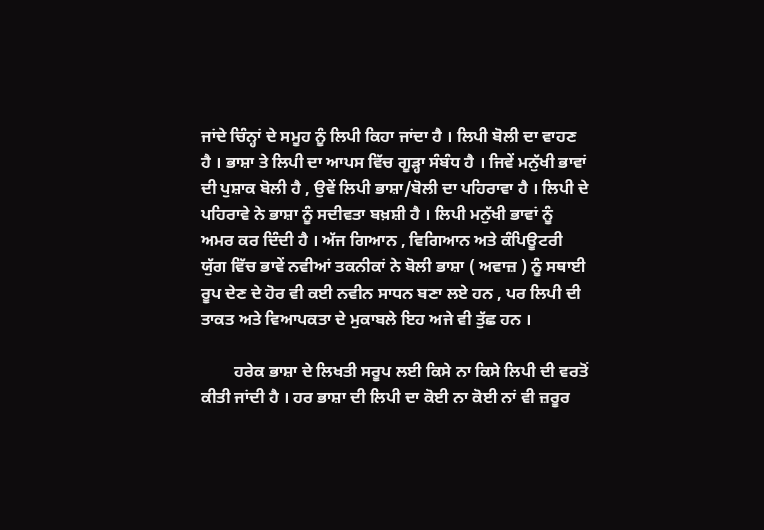ਜਾਂਦੇ ਚਿੰਨ੍ਹਾਂ ਦੇ ਸਮੂਹ ਨੂੰ ਲਿਪੀ ਕਿਹਾ ਜਾਂਦਾ ਹੈ । ਲਿਪੀ ਬੋਲੀ ਦਾ ਵਾਹਣ ਹੈ । ਭਾਸ਼ਾ ਤੇ ਲਿਪੀ ਦਾ ਆਪਸ ਵਿੱਚ ਗੂੜ੍ਹਾ ਸੰਬੰਧ ਹੈ । ਜਿਵੇਂ ਮਨੁੱਖੀ ਭਾਵਾਂ ਦੀ ਪੁਸ਼ਾਕ ਬੋਲੀ ਹੈ , ਉਵੇਂ ਲਿਪੀ ਭਾਸ਼ਾ/ਬੋਲੀ ਦਾ ਪਹਿਰਾਵਾ ਹੈ । ਲਿਪੀ ਦੇ ਪਹਿਰਾਵੇ ਨੇ ਭਾਸ਼ਾ ਨੂੰ ਸਦੀਵਤਾ ਬਖ਼ਸ਼ੀ ਹੈ । ਲਿਪੀ ਮਨੁੱਖੀ ਭਾਵਾਂ ਨੂੰ ਅਮਰ ਕਰ ਦਿੰਦੀ ਹੈ । ਅੱਜ ਗਿਆਨ , ਵਿਗਿਆਨ ਅਤੇ ਕੰਪਿਊਟਰੀ ਯੁੱਗ ਵਿੱਚ ਭਾਵੇਂ ਨਵੀਆਂ ਤਕਨੀਕਾਂ ਨੇ ਬੋਲੀ ਭਾਸ਼ਾ ( ਅਵਾਜ਼ ) ਨੂੰ ਸਥਾਈ ਰੂਪ ਦੇਣ ਦੇ ਹੋਰ ਵੀ ਕਈ ਨਵੀਨ ਸਾਧਨ ਬਣਾ ਲਏ ਹਨ , ਪਰ ਲਿਪੀ ਦੀ ਤਾਕਤ ਅਤੇ ਵਿਆਪਕਤਾ ਦੇ ਮੁਕਾਬਲੇ ਇਹ ਅਜੇ ਵੀ ਤੁੱਛ ਹਨ ।

        ਹਰੇਕ ਭਾਸ਼ਾ ਦੇ ਲਿਖਤੀ ਸਰੂਪ ਲਈ ਕਿਸੇ ਨਾ ਕਿਸੇ ਲਿਪੀ ਦੀ ਵਰਤੋਂ ਕੀਤੀ ਜਾਂਦੀ ਹੈ । ਹਰ ਭਾਸ਼ਾ ਦੀ ਲਿਪੀ ਦਾ ਕੋਈ ਨਾ ਕੋਈ ਨਾਂ ਵੀ ਜ਼ਰੂਰ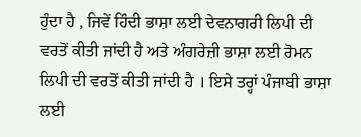ਹੁੰਦਾ ਹੈ , ਜਿਵੇਂ ਹਿੰਦੀ ਭਾਸ਼ਾ ਲਈ ਦੇਵਨਾਗਰੀ ਲਿਪੀ ਦੀ ਵਰਤੋਂ ਕੀਤੀ ਜਾਂਦੀ ਹੈ ਅਤੇ ਅੰਗਰੇਜ਼ੀ ਭਾਸ਼ਾ ਲਈ ਰੋਮਨ ਲਿਪੀ ਦੀ ਵਰਤੋਂ ਕੀਤੀ ਜਾਂਦੀ ਹੈ । ਇਸੇ ਤਰ੍ਹਾਂ ਪੰਜਾਬੀ ਭਾਸ਼ਾ ਲਈ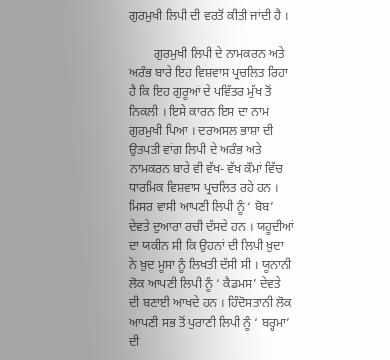ਗੁਰਮੁਖੀ ਲਿਪੀ ਦੀ ਵਰਤੋਂ ਕੀਤੀ ਜਾਂਦੀ ਹੈ ।

        ਗੁਰਮੁਖੀ ਲਿਪੀ ਦੇ ਨਾਮਕਰਨ ਅਤੇ ਅਰੰਭ ਬਾਰੇ ਇਹ ਵਿਸ਼ਵਾਸ ਪ੍ਰਚਲਿਤ ਰਿਹਾ ਹੈ ਕਿ ਇਹ ਗੁਰੂਆਂ ਦੇ ਪਵਿੱਤਰ ਮੁੱਖ ਤੋਂ ਨਿਕਲੀ । ਇਸੇ ਕਾਰਨ ਇਸ ਦਾ ਨਾਮ ਗੁਰਮੁਖੀ ਪਿਆ । ਦਰਅਸਲ ਭਾਸ਼ਾ ਦੀ ਉਤਪਤੀ ਵਾਂਗ ਲਿਪੀ ਦੇ ਅਰੰਭ ਅਤੇ ਨਾਮਕਰਨ ਬਾਰੇ ਵੀ ਵੱਖ- ਵੱਖ ਕੌਮਾਂ ਵਿੱਚ ਧਾਰਮਿਕ ਵਿਸ਼ਵਾਸ ਪ੍ਰਚਲਿਤ ਰਹੇ ਹਨ । ਮਿਸਰ ਵਾਸੀ ਆਪਣੀ ਲਿਪੀ ਨੂੰ ‘ ਬੋਬ’ ਦੇਵਤੇ ਦੁਆਰਾ ਰਚੀ ਦੱਸਦੇ ਹਨ । ਯਹੂਦੀਆਂ ਦਾ ਯਕੀਨ ਸੀ ਕਿ ਉਹਨਾਂ ਦੀ ਲਿਪੀ ਖ਼ੁਦਾ ਨੇ ਖ਼ੁਦ ਮੂਸਾ ਨੂੰ ਲਿਖਤੀ ਦੱਸੀ ਸੀ । ਯੂਨਾਨੀ ਲੋਕ ਆਪਣੀ ਲਿਪੀ ਨੂੰ ‘ ਕੈਡਮਸ’ ਦੇਵਤੇ ਦੀ ਬਣਾਈ ਆਖਦੇ ਹਨ । ਹਿੰਦੋਸਤਾਨੀ ਲੋਕ ਆਪਣੀ ਸਭ ਤੋਂ ਪੁਰਾਣੀ ਲਿਪੀ ਨੂੰ ‘ ਬਰ੍ਹਮਾ’ ਦੀ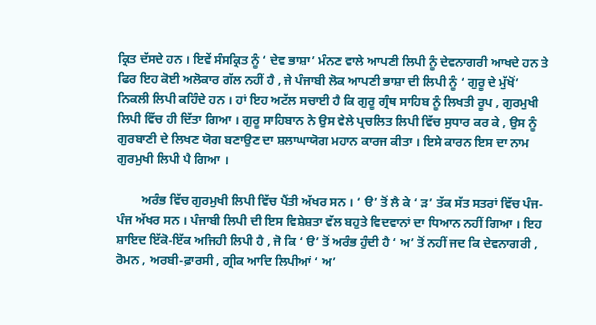ਕ੍ਰਿਤ ਦੱਸਦੇ ਹਨ । ਇਵੇਂ ਸੰਸਕ੍ਰਿਤ ਨੂੰ ‘ ਦੇਵ ਭਾਸ਼ਾ’ ਮੰਨਣ ਵਾਲੇ ਆਪਣੀ ਲਿਪੀ ਨੂੰ ਦੇਵਨਾਗਰੀ ਆਖਦੇ ਹਨ ਤੇ ਫਿਰ ਇਹ ਕੋਈ ਅਲੋਕਾਰ ਗੱਲ ਨਹੀਂ ਹੈ , ਜੇ ਪੰਜਾਬੀ ਲੋਕ ਆਪਣੀ ਭਾਸ਼ਾ ਦੀ ਲਿਪੀ ਨੂੰ ‘ ਗੁਰੂ ਦੇ ਮੁੱਖੋਂ’ ਨਿਕਲੀ ਲਿਪੀ ਕਹਿੰਦੇ ਹਨ । ਹਾਂ ਇਹ ਅਟੱਲ ਸਚਾਈ ਹੈ ਕਿ ਗੁਰੂ ਗ੍ਰੰਥ ਸਾਹਿਬ ਨੂੰ ਲਿਖਤੀ ਰੂਪ , ਗੁਰਮੁਖੀ ਲਿਪੀ ਵਿੱਚ ਹੀ ਦਿੱਤਾ ਗਿਆ । ਗੁਰੂ ਸਾਹਿਬਾਨ ਨੇ ਉਸ ਵੇਲੇ ਪ੍ਰਚਲਿਤ ਲਿਪੀ ਵਿੱਚ ਸੁਧਾਰ ਕਰ ਕੇ , ਉਸ ਨੂੰ ਗੁਰਬਾਣੀ ਦੇ ਲਿਖਣ ਯੋਗ ਬਣਾਉਣ ਦਾ ਸ਼ਲਾਘਾਯੋਗ ਮਹਾਨ ਕਾਰਜ ਕੀਤਾ । ਇਸੇ ਕਾਰਨ ਇਸ ਦਾ ਨਾਮ ਗੁਰਮੁਖੀ ਲਿਪੀ ਪੈ ਗਿਆ ।

        ਅਰੰਭ ਵਿੱਚ ਗੁਰਮੁਖੀ ਲਿਪੀ ਵਿੱਚ ਪੈਂਤੀ ਅੱਖਰ ਸਨ । ‘ ੳ’ ਤੋਂ ਲੈ ਕੇ ‘ ੜ’ ਤੱਕ ਸੱਤ ਸਤਰਾਂ ਵਿੱਚ ਪੰਜ-ਪੰਜ ਅੱਖਰ ਸਨ । ਪੰਜਾਬੀ ਲਿਪੀ ਦੀ ਇਸ ਵਿਸ਼ੇਸ਼ਤਾ ਵੱਲ ਬਹੁਤੇ ਵਿਦਵਾਨਾਂ ਦਾ ਧਿਆਨ ਨਹੀਂ ਗਿਆ । ਇਹ ਸ਼ਾਇਦ ਇੱਕੋ-ਇੱਕ ਅਜਿਹੀ ਲਿਪੀ ਹੈ , ਜੋ ਕਿ ‘ ੳ’ ਤੋਂ ਅਰੰਭ ਹੁੰਦੀ ਹੈ ‘ ਅ’ ਤੋਂ ਨਹੀਂ ਜਦ ਕਿ ਦੇਵਨਾਗਰੀ , ਰੋਮਨ , ਅਰਬੀ-ਫ਼ਾਰਸੀ , ਗ੍ਰੀਕ ਆਦਿ ਲਿਪੀਆਂ ‘ ਅ’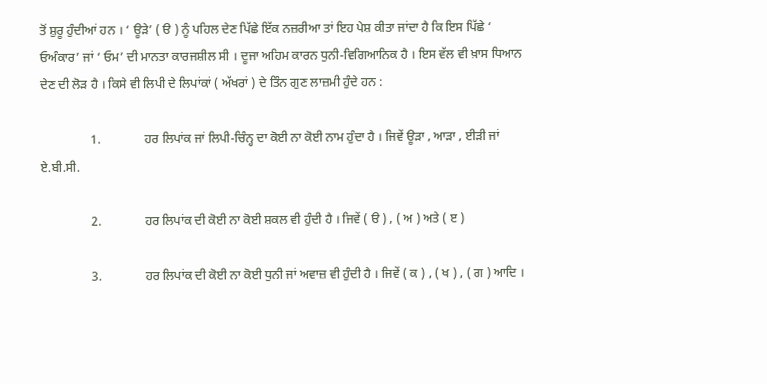ਤੋਂ ਸ਼ੁਰੂ ਹੁੰਦੀਆਂ ਹਨ । ‘ ਊੜੇ’ ( ੳ ) ਨੂੰ ਪਹਿਲ ਦੇਣ ਪਿੱਛੇ ਇੱਕ ਨਜ਼ਰੀਆ ਤਾਂ ਇਹ ਪੇਸ਼ ਕੀਤਾ ਜਾਂਦਾ ਹੈ ਕਿ ਇਸ ਪਿੱਛੇ ‘ ਓਅੰਕਾਰ’ ਜਾਂ ‘ ਓਮ’ ਦੀ ਮਾਨਤਾ ਕਾਰਜਸ਼ੀਲ ਸੀ । ਦੂਜਾ ਅਹਿਮ ਕਾਰਨ ਧੁਨੀ-ਵਿਗਿਆਨਿਕ ਹੈ । ਇਸ ਵੱਲ ਵੀ ਖ਼ਾਸ ਧਿਆਨ ਦੇਣ ਦੀ ਲੋੜ ਹੈ । ਕਿਸੇ ਵੀ ਲਿਪੀ ਦੇ ਲਿਪਾਂਕਾਂ ( ਅੱਖਰਾਂ ) ਦੇ ਤਿੰਨ ਗੁਣ ਲਾਜ਼ਮੀ ਹੁੰਦੇ ਹਨ :

                1.              ਹਰ ਲਿਪਾਂਕ ਜਾਂ ਲਿਪੀ-ਚਿੰਨ੍ਹ ਦਾ ਕੋਈ ਨਾ ਕੋਈ ਨਾਮ ਹੁੰਦਾ ਹੈ । ਜਿਵੇਂ ਊੜਾ , ਆੜਾ , ਈੜੀ ਜਾਂ ਏ.ਬੀ.ਸੀ.

                2.              ਹਰ ਲਿਪਾਂਕ ਦੀ ਕੋਈ ਨਾ ਕੋਈ ਸ਼ਕਲ ਵੀ ਹੁੰਦੀ ਹੈ । ਜਿਵੇਂ ( ੳ ) , ( ਅ ) ਅਤੇ ( ੲ )

                3.              ਹਰ ਲਿਪਾਂਕ ਦੀ ਕੋਈ ਨਾ ਕੋਈ ਧੁਨੀ ਜਾਂ ਅਵਾਜ਼ ਵੀ ਹੁੰਦੀ ਹੈ । ਜਿਵੇਂ ( ਕ ) , ( ਖ ) , ( ਗ ) ਆਦਿ ।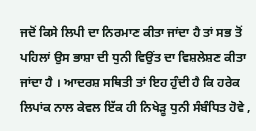ਜਦੋਂ ਕਿਸੇ ਲਿਪੀ ਦਾ ਨਿਰਮਾਣ ਕੀਤਾ ਜਾਂਦਾ ਹੈ ਤਾਂ ਸਭ ਤੋਂ ਪਹਿਲਾਂ ਉਸ ਭਾਸ਼ਾ ਦੀ ਧੁਨੀ ਵਿਉਂਤ ਦਾ ਵਿਸ਼ਲੇਸ਼ਣ ਕੀਤਾ ਜਾਂਦਾ ਹੈ । ਆਦਰਸ਼ ਸਥਿਤੀ ਤਾਂ ਇਹ ਹੁੰਦੀ ਹੈ ਕਿ ਹਰੇਕ ਲਿਪਾਂਕ ਨਾਲ ਕੇਵਲ ਇੱਕ ਹੀ ਨਿਖੇੜੂ ਧੁਨੀ ਸੰਬੰਧਿਤ ਹੋਵੇ ,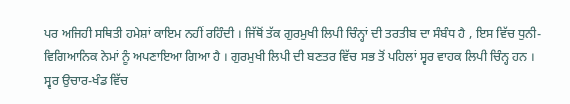ਪਰ ਅਜਿਹੀ ਸਥਿਤੀ ਹਮੇਸ਼ਾਂ ਕਾਇਮ ਨਹੀਂ ਰਹਿੰਦੀ । ਜਿੱਥੋਂ ਤੱਕ ਗੁਰਮੁਖੀ ਲਿਪੀ ਚਿੰਨ੍ਹਾਂ ਦੀ ਤਰਤੀਬ ਦਾ ਸੰਬੰਧ ਹੈ , ਇਸ ਵਿੱਚ ਧੁਨੀ-ਵਿਗਿਆਨਿਕ ਨੇਮਾਂ ਨੂੰ ਅਪਣਾਇਆ ਗਿਆ ਹੈ । ਗੁਰਮੁਖੀ ਲਿਪੀ ਦੀ ਬਣਤਰ ਵਿੱਚ ਸਭ ਤੋਂ ਪਹਿਲਾਂ ਸ੍ਵਰ ਵਾਹਕ ਲਿਪੀ ਚਿੰਨ੍ਹ ਹਨ । ਸ੍ਵਰ ਉਚਾਰ-ਖੰਡ ਵਿੱਚ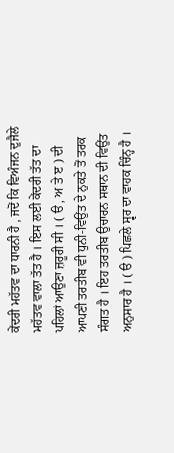ਕੇਂਦਰੀ ਮਹੱਤਵ ਦਾ ਧਾਰਨੀ ਹੈ , ਜਦੋਂ ਕਿ ਵਿਅੰਜਨ ਦੁਜੈਲੇ ਮਹੱਤਵ ਵਾਲਾ ਤੱਤ ਹੈ । ਇਸ ਲਈ ਕੇਂਦਰੀ ਤੱਤ ਦਾ ਪਹਿਲਾਂ ਆਉਣਾ ਜ਼ਰੂਰੀ ਸੀ । ( ੳ , ਅ ਤੇ ੲ ) ਦੀ ਆਪਣੀ ਤਰਤੀਬ ਵੀ ਧੁਨੀ-ਵਿਉਂਤ ਦੇ ਨੁਕਤੇ ਤੋਂ ਤਰਕ ਸੰਗਤ ਹੈ । ਇਹ ਤਰਤੀਬ ਉਚਾਰਨ ਸਥਾਨ ਦੀ ਵਿਉਂਤ ਅਨੁਸਾਰ ਹੈ । ( ੳ ) ਪਿਛਲੇ ਸ੍ਵਰ ਦਾ ਵਾਹਕ ਚਿੰਨ੍ਹ ਹੈ ।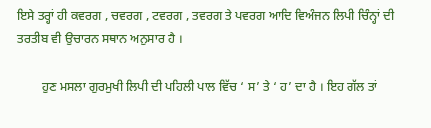ਇਸੇ ਤਰ੍ਹਾਂ ਹੀ ਕਵਰਗ , ਚਵਰਗ , ਟਵਰਗ , ਤਵਰਗ ਤੇ ਪਵਰਗ ਆਦਿ ਵਿਅੰਜਨ ਲਿਪੀ ਚਿੰਨ੍ਹਾਂ ਦੀ ਤਰਤੀਬ ਵੀ ਉਚਾਰਨ ਸਥਾਨ ਅਨੁਸਾਰ ਹੈ ।

        ਹੁਣ ਮਸਲਾ ਗੁਰਮੁਖੀ ਲਿਪੀ ਦੀ ਪਹਿਲੀ ਪਾਲ ਵਿੱਚ ‘ ਸ’ ਤੇ ‘ ਹ’ ਦਾ ਹੈ । ਇਹ ਗੱਲ ਤਾਂ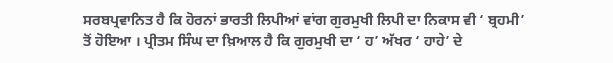ਸਰਬਪ੍ਰਵਾਨਿਤ ਹੈ ਕਿ ਹੋਰਨਾਂ ਭਾਰਤੀ ਲਿਪੀਆਂ ਵਾਂਗ ਗੁਰਮੁਖੀ ਲਿਪੀ ਦਾ ਨਿਕਾਸ ਵੀ ‘ ਬ੍ਰਹਮੀ’ ਤੋਂ ਹੋਇਆ । ਪ੍ਰੀਤਮ ਸਿੰਘ ਦਾ ਖ਼ਿਆਲ ਹੈ ਕਿ ਗੁਰਮੁਖੀ ਦਾ ‘ ਹ’ ਅੱਖਰ ‘ ਹਾਹੇ’ ਦੇ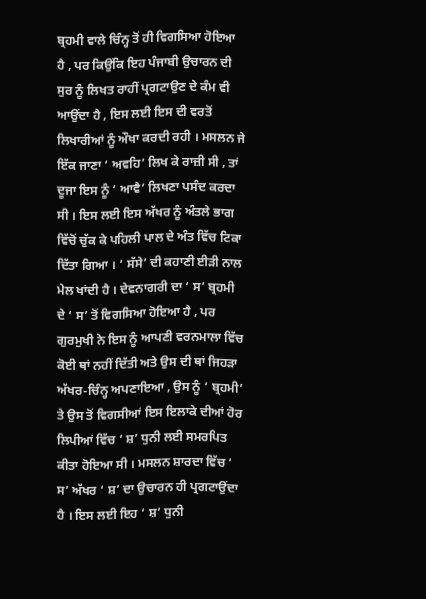ਬ੍ਰਹਮੀ ਵਾਲੇ ਚਿੰਨ੍ਹ ਤੋਂ ਹੀ ਵਿਗਸਿਆ ਹੋਇਆ ਹੈ , ਪਰ ਕਿਉਂਕਿ ਇਹ ਪੰਜਾਬੀ ਉਚਾਰਨ ਦੀ ਸੁਰ ਨੂੰ ਲਿਖਤ ਰਾਹੀਂ ਪ੍ਰਗਟਾਉਣ ਦੇ ਕੰਮ ਵੀ ਆਉਂਦਾ ਹੈ , ਇਸ ਲਈ ਇਸ ਦੀ ਵਰਤੋਂ ਲਿਖਾਰੀਆਂ ਨੂੰ ਔਖਾ ਕਰਦੀ ਰਹੀ । ਮਸਲਨ ਜੇ ਇੱਕ ਜਾਣਾ ‘ ਅਵਹਿ’ ਲਿਖ ਕੇ ਰਾਜ਼ੀ ਸੀ , ਤਾਂ ਦੂਜਾ ਇਸ ਨੂੰ ‘ ਆਵੈ’ ਲਿਖਣਾ ਪਸੰਦ ਕਰਦਾ ਸੀ । ਇਸ ਲਈ ਇਸ ਅੱਖਰ ਨੂੰ ਅੰਤਲੇ ਭਾਗ ਵਿੱਚੋਂ ਚੁੱਕ ਕੇ ਪਹਿਲੀ ਪਾਲ ਦੇ ਅੰਤ ਵਿੱਚ ਟਿਕਾ ਦਿੱਤਾ ਗਿਆ । ‘ ਸੱਸੇ’ ਦੀ ਕਹਾਣੀ ਈੜੀ ਨਾਲ ਮੇਲ ਖਾਂਦੀ ਹੈ । ਦੇਵਨਾਗਰੀ ਦਾ ‘ ਸ’ ਬ੍ਰਹਮੀ ਦੇ ‘ ਸ’ ਤੋਂ ਵਿਗਸਿਆ ਹੋਇਆ ਹੈ , ਪਰ ਗੁਰਮੁਖੀ ਨੇ ਇਸ ਨੂੰ ਆਪਣੀ ਵਰਨਮਾਲਾ ਵਿੱਚ ਕੋਈ ਥਾਂ ਨਹੀਂ ਦਿੱਤੀ ਅਤੇ ਉਸ ਦੀ ਥਾਂ ਜਿਹੜਾ ਅੱਖਰ-ਚਿੰਨ੍ਹ ਅਪਣਾਇਆ , ਉਸ ਨੂੰ ‘ ਬ੍ਰਹਮੀ’ ਤੇ ਉਸ ਤੋਂ ਵਿਗਸੀਆਂ ਇਸ ਇਲਾਕੇ ਦੀਆਂ ਹੋਰ ਲਿਪੀਆਂ ਵਿੱਚ ‘ ਸ਼’ ਧੁਨੀ ਲਈ ਸਮਰਪਿਤ ਕੀਤਾ ਹੋਇਆ ਸੀ । ਮਸਲਨ ਸ਼ਾਰਦਾ ਵਿੱਚ ‘ ਸ’ ਅੱਖਰ ‘ ਸ਼’ ਦਾ ਉਚਾਰਨ ਹੀ ਪ੍ਰਗਟਾਉਂਦਾ ਹੈ । ਇਸ ਲਈ ਇਹ ‘ ਸ਼’ ਧੁਨੀ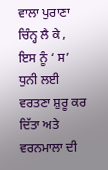ਵਾਲਾ ਪੁਰਾਣਾ ਚਿੰਨ੍ਹ ਲੈ ਕੇ , ਇਸ ਨੂੰ ‘ ਸ’ ਧੁਨੀ ਲਈ ਵਰਤਣਾ ਸ਼ੁਰੂ ਕਰ ਦਿੱਤਾ ਅਤੇ ਵਰਨਮਾਲਾ ਦੀ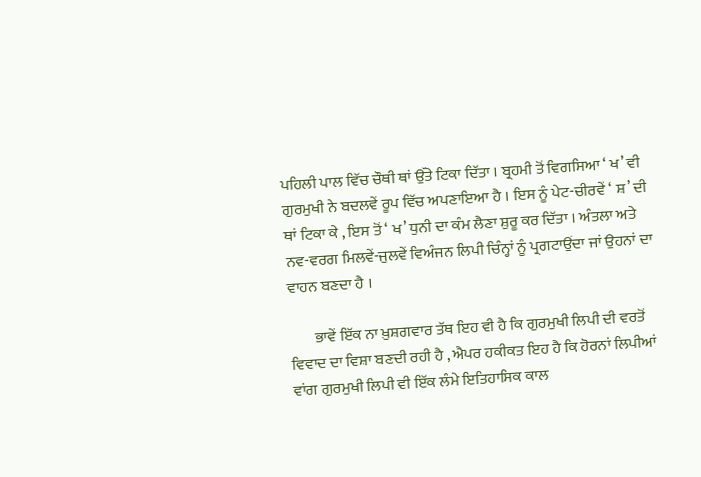ਪਹਿਲੀ ਪਾਲ ਵਿੱਚ ਚੌਥੀ ਥਾਂ ਉੱਤੇ ਟਿਕਾ ਦਿੱਤਾ । ਬ੍ਰਹਮੀ ਤੋਂ ਵਿਗਸਿਆ ‘ ਖ’ ਵੀ ਗੁਰਮੁਖੀ ਨੇ ਬਦਲਵੇਂ ਰੂਪ ਵਿੱਚ ਅਪਣਾਇਆ ਹੈ । ਇਸ ਨੂੰ ਪੇਟ-ਚੀਰਵੇਂ ‘ ਸ਼’ ਦੀ ਥਾਂ ਟਿਕਾ ਕੇ , ਇਸ ਤੋਂ ‘ ਖ’ ਧੁਨੀ ਦਾ ਕੰਮ ਲੈਣਾ ਸ਼ੁਰੂ ਕਰ ਦਿੱਤਾ । ਅੰਤਲਾ ਅਤੇ ਨਵ-ਵਰਗ ਮਿਲਵੇਂ-ਜੁਲਵੇਂ ਵਿਅੰਜਨ ਲਿਪੀ ਚਿੰਨ੍ਹਾਂ ਨੂੰ ਪ੍ਰਗਟਾਉਂਦਾ ਜਾਂ ਉਹਨਾਂ ਦਾ ਵਾਹਨ ਬਣਦਾ ਹੈ ।

        ਭਾਵੇਂ ਇੱਕ ਨਾ ਖ਼ੁਸ਼ਗਵਾਰ ਤੱਥ ਇਹ ਵੀ ਹੈ ਕਿ ਗੁਰਮੁਖੀ ਲਿਪੀ ਦੀ ਵਰਤੋਂ ਵਿਵਾਦ ਦਾ ਵਿਸ਼ਾ ਬਣਦੀ ਰਹੀ ਹੈ , ਐਪਰ ਹਕੀਕਤ ਇਹ ਹੈ ਕਿ ਹੋਰਨਾਂ ਲਿਪੀਆਂ ਵਾਂਗ ਗੁਰਮੁਖੀ ਲਿਪੀ ਵੀ ਇੱਕ ਲੰਮੇ ਇਤਿਹਾਸਿਕ ਕਾਲ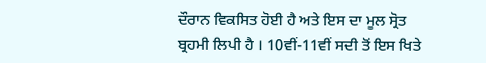ਦੌਰਾਨ ਵਿਕਸਿਤ ਹੋਈ ਹੈ ਅਤੇ ਇਸ ਦਾ ਮੂਲ ਸ੍ਰੋਤ ਬ੍ਰਹਮੀ ਲਿਪੀ ਹੈ । 10ਵੀਂ-11ਵੀਂ ਸਦੀ ਤੋਂ ਇਸ ਖਿਤੇ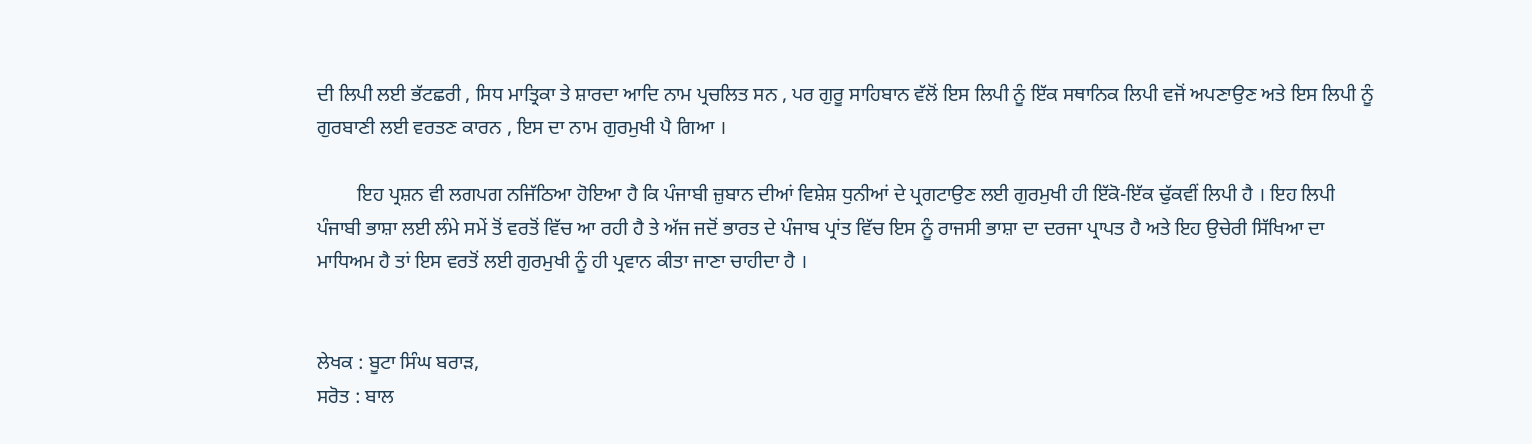ਦੀ ਲਿਪੀ ਲਈ ਭੱਟਛਰੀ , ਸਿਧ ਮਾਤ੍ਰਿਕਾ ਤੇ ਸ਼ਾਰਦਾ ਆਦਿ ਨਾਮ ਪ੍ਰਚਲਿਤ ਸਨ , ਪਰ ਗੁਰੂ ਸਾਹਿਬਾਨ ਵੱਲੋਂ ਇਸ ਲਿਪੀ ਨੂੰ ਇੱਕ ਸਥਾਨਿਕ ਲਿਪੀ ਵਜੋਂ ਅਪਣਾਉਣ ਅਤੇ ਇਸ ਲਿਪੀ ਨੂੰ ਗੁਰਬਾਣੀ ਲਈ ਵਰਤਣ ਕਾਰਨ , ਇਸ ਦਾ ਨਾਮ ਗੁਰਮੁਖੀ ਪੈ ਗਿਆ ।

        ਇਹ ਪ੍ਰਸ਼ਨ ਵੀ ਲਗਪਗ ਨਜਿੱਠਿਆ ਹੋਇਆ ਹੈ ਕਿ ਪੰਜਾਬੀ ਜ਼ੁਬਾਨ ਦੀਆਂ ਵਿਸ਼ੇਸ਼ ਧੁਨੀਆਂ ਦੇ ਪ੍ਰਗਟਾਉਣ ਲਈ ਗੁਰਮੁਖੀ ਹੀ ਇੱਕੋ-ਇੱਕ ਢੁੱਕਵੀਂ ਲਿਪੀ ਹੈ । ਇਹ ਲਿਪੀ ਪੰਜਾਬੀ ਭਾਸ਼ਾ ਲਈ ਲੰਮੇ ਸਮੇਂ ਤੋਂ ਵਰਤੋਂ ਵਿੱਚ ਆ ਰਹੀ ਹੈ ਤੇ ਅੱਜ ਜਦੋਂ ਭਾਰਤ ਦੇ ਪੰਜਾਬ ਪ੍ਰਾਂਤ ਵਿੱਚ ਇਸ ਨੂੰ ਰਾਜਸੀ ਭਾਸ਼ਾ ਦਾ ਦਰਜਾ ਪ੍ਰਾਪਤ ਹੈ ਅਤੇ ਇਹ ਉਚੇਰੀ ਸਿੱਖਿਆ ਦਾ ਮਾਧਿਅਮ ਹੈ ਤਾਂ ਇਸ ਵਰਤੋਂ ਲਈ ਗੁਰਮੁਖੀ ਨੂੰ ਹੀ ਪ੍ਰਵਾਨ ਕੀਤਾ ਜਾਣਾ ਚਾਹੀਦਾ ਹੈ ।


ਲੇਖਕ : ਬੂਟਾ ਸਿੰਘ ਬਰਾੜ,
ਸਰੋਤ : ਬਾਲ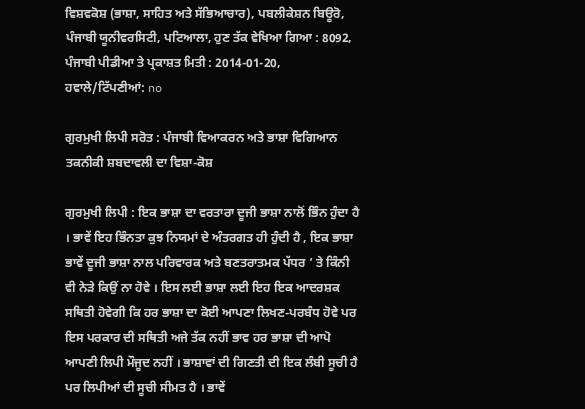ਵਿਸ਼ਵਕੋਸ਼ (ਭਾਸ਼ਾ, ਸਾਹਿਤ ਅਤੇ ਸੱਭਿਆਚਾਰ), ਪਬਲੀਕੇਸ਼ਨ ਬਿਊਰੋ, ਪੰਜਾਬੀ ਯੂਨੀਵਰਸਿਟੀ, ਪਟਿਆਲਾ, ਹੁਣ ਤੱਕ ਵੇਖਿਆ ਗਿਆ : 8092, ਪੰਜਾਬੀ ਪੀਡੀਆ ਤੇ ਪ੍ਰਕਾਸ਼ਤ ਮਿਤੀ : 2014-01-20, ਹਵਾਲੇ/ਟਿੱਪਣੀਆਂ: no

ਗੁਰਮੁਖੀ ਲਿਪੀ ਸਰੋਤ : ਪੰਜਾਬੀ ਵਿਆਕਰਨ ਅਤੇ ਭਾਸ਼ਾ ਵਿਗਿਆਨ ਤਕਨੀਕੀ ਸ਼ਬਦਾਵਲੀ ਦਾ ਵਿਸ਼ਾ-ਕੋਸ਼

ਗੁਰਮੁਖੀ ਲਿਪੀ : ਇਕ ਭਾਸ਼ਾ ਦਾ ਵਰਤਾਰਾ ਦੂਜੀ ਭਾਸ਼ਾ ਨਾਲੋਂ ਭਿੰਨ ਹੁੰਦਾ ਹੈ । ਭਾਵੇਂ ਇਹ ਭਿੰਨਤਾ ਕੁਝ ਨਿਯਮਾਂ ਦੇ ਅੰਤਰਗਤ ਹੀ ਹੁੰਦੀ ਹੈ , ਇਕ ਭਾਸ਼ਾ ਭਾਵੇਂ ਦੂਜੀ ਭਾਸ਼ਾ ਨਾਲ ਪਰਿਵਾਰਕ ਅਤੇ ਬਣਤਰਾਤਮਕ ਪੱਧਰ ’ ਤੇ ਕਿੰਨੀ ਵੀ ਨੇੜੇ ਕਿਉਂ ਨਾ ਹੋਵੇ । ਇਸ ਲਈ ਭਾਸ਼ਾ ਲਈ ਇਹ ਇਕ ਆਦਰਸ਼ਕ ਸਥਿਤੀ ਹੋਵੇਗੀ ਕਿ ਹਰ ਭਾਸ਼ਾ ਦਾ ਕੋਈ ਆਪਣਾ ਲਿਖਣ-ਪਰਬੰਧ ਹੋਵੇ ਪਰ ਇਸ ਪਰਕਾਰ ਦੀ ਸਥਿਤੀ ਅਜੇ ਤੱਕ ਨਹੀਂ ਭਾਵ ਹਰ ਭਾਸ਼ਾ ਦੀ ਆਪੋ ਆਪਣੀ ਲਿਪੀ ਮੌਜੂਦ ਨਹੀਂ । ਭਾਸ਼ਾਵਾਂ ਦੀ ਗਿਣਤੀ ਦੀ ਇਕ ਲੰਬੀ ਸੂਚੀ ਹੈ ਪਰ ਲਿਪੀਆਂ ਦੀ ਸੂਚੀ ਸੀਮਤ ਹੈ । ਭਾਵੇਂ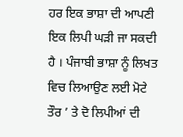ਹਰ ਇਕ ਭਾਸ਼ਾ ਦੀ ਆਪਣੀ ਇਕ ਲਿਪੀ ਘੜੀ ਜਾ ਸਕਦੀ ਹੈ । ਪੰਜਾਬੀ ਭਾਸ਼ਾ ਨੂੰ ਲਿਖਤ ਵਿਚ ਲਿਆਉਣ ਲਈ ਮੋਟੇ ਤੌਰ ’ ਤੇ ਦੋ ਲਿਪੀਆਂ ਦੀ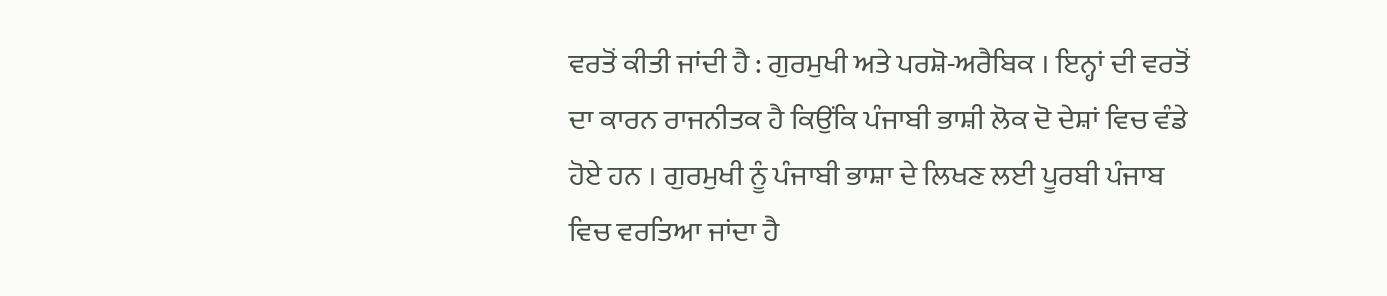ਵਰਤੋਂ ਕੀਤੀ ਜਾਂਦੀ ਹੈ : ਗੁਰਮੁਖੀ ਅਤੇ ਪਰਸ਼ੋ-ਅਰੈਬਿਕ । ਇਨ੍ਹਾਂ ਦੀ ਵਰਤੋਂ ਦਾ ਕਾਰਨ ਰਾਜਨੀਤਕ ਹੈ ਕਿਉਂਕਿ ਪੰਜਾਬੀ ਭਾਸ਼ੀ ਲੋਕ ਦੋ ਦੇਸ਼ਾਂ ਵਿਚ ਵੰਡੇ ਹੋਏ ਹਨ । ਗੁਰਮੁਖੀ ਨੂੰ ਪੰਜਾਬੀ ਭਾਸ਼ਾ ਦੇ ਲਿਖਣ ਲਈ ਪੂਰਬੀ ਪੰਜਾਬ ਵਿਚ ਵਰਤਿਆ ਜਾਂਦਾ ਹੈ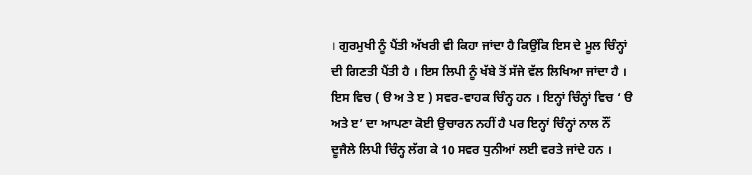। ਗੁਰਮੁਖੀ ਨੂੰ ਪੈਂਤੀ ਅੱਖਰੀ ਵੀ ਕਿਹਾ ਜਾਂਦਾ ਹੈ ਕਿਉਂਕਿ ਇਸ ਦੇ ਮੂਲ ਚਿੰਨ੍ਹਾਂ ਦੀ ਗਿਣਤੀ ਪੈਂਤੀ ਹੈ । ਇਸ ਲਿਪੀ ਨੂੰ ਖੱਬੇ ਤੋਂ ਸੱਜੇ ਵੱਲ ਲਿਖਿਆ ਜਾਂਦਾ ਹੈ । ਇਸ ਵਿਚ ( ੳ ਅ ਤੇ ੲ ) ਸਵਰ-ਵਾਹਕ ਚਿੰਨ੍ਹ ਹਨ । ਇਨ੍ਹਾਂ ਚਿੰਨ੍ਹਾਂ ਵਿਚ ‘ ੳ ਅਤੇ ੲ’ ਦਾ ਆਪਣਾ ਕੋਈ ਉਚਾਰਨ ਨਹੀਂ ਹੈ ਪਰ ਇਨ੍ਹਾਂ ਚਿੰਨ੍ਹਾਂ ਨਾਲ ਨੌਂ ਦੂਜੈਲੇ ਲਿਪੀ ਚਿੰਨ੍ਹ ਲੱਗ ਕੇ 10 ਸਵਰ ਧੁਨੀਆਂ ਲਈ ਵਰਤੇ ਜਾਂਦੇ ਹਨ ।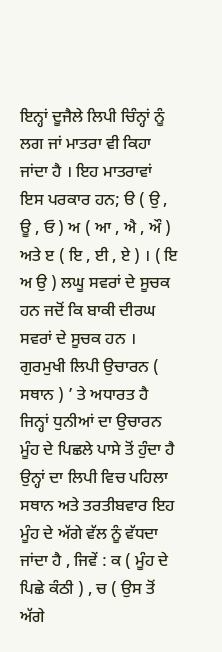ਇਨ੍ਹਾਂ ਦੂਜੈਲੇ ਲਿਪੀ ਚਿੰਨ੍ਹਾਂ ਨੂੰ ਲਗ ਜਾਂ ਮਾਤਰਾ ਵੀ ਕਿਹਾ ਜਾਂਦਾ ਹੈ । ਇਹ ਮਾਤਰਾਵਾਂ ਇਸ ਪਰਕਾਰ ਹਨ; ੳ ( ਉ , ਊ , ਓ ) ਅ ( ਆ , ਐ , ਔ ) ਅਤੇ ੲ ( ਇ , ਈ , ਏ ) । ( ਇ ਅ ਉ ) ਲਘੂ ਸਵਰਾਂ ਦੇ ਸੂਚਕ ਹਨ ਜਦੋਂ ਕਿ ਬਾਕੀ ਦੀਰਘ ਸਵਰਾਂ ਦੇ ਸੂਚਕ ਹਨ । ਗੁਰਮੁਖੀ ਲਿਪੀ ਉਚਾਰਨ ( ਸਥਾਨ ) ’ ਤੇ ਅਧਾਰਤ ਹੈ ਜਿਨ੍ਹਾਂ ਧੁਨੀਆਂ ਦਾ ਉਚਾਰਨ ਮੂੰਹ ਦੇ ਪਿਛਲੇ ਪਾਸੇ ਤੋਂ ਹੁੰਦਾ ਹੈ ਉਨ੍ਹਾਂ ਦਾ ਲਿਪੀ ਵਿਚ ਪਹਿਲਾ ਸਥਾਨ ਅਤੇ ਤਰਤੀਬਵਾਰ ਇਹ ਮੂੰਹ ਦੇ ਅੱਗੇ ਵੱਲ ਨੂੰ ਵੱਧਦਾ ਜਾਂਦਾ ਹੈ , ਜਿਵੇਂ : ਕ ( ਮੂੰਹ ਦੇ ਪਿਛੇ ਕੰਠੀ ) , ਚ ( ਉਸ ਤੋਂ ਅੱਗੇ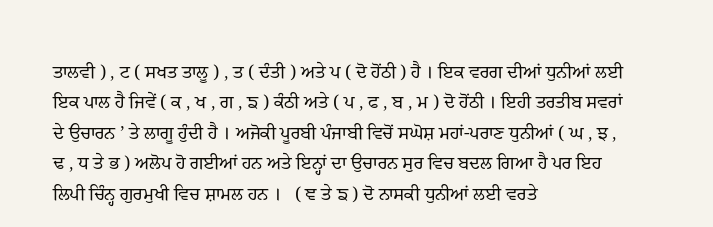ਤਾਲਵੀ ) , ਟ ( ਸਖਤ ਤਾਲੂ ) , ਤ ( ਦੰਤੀ ) ਅਤੇ ਪ ( ਦੋ ਹੋਂਠੀ ) ਹੈ । ਇਕ ਵਰਗ ਦੀਆਂ ਧੁਨੀਆਂ ਲਈ ਇਕ ਪਾਲ ਹੈ ਜਿਵੇਂ ( ਕ , ਖ , ਗ , ਙ ) ਕੰਠੀ ਅਤੇ ( ਪ , ਫ , ਬ , ਮ ) ਦੋ ਹੋਂਠੀ । ਇਹੀ ਤਰਤੀਬ ਸਵਰਾਂ ਦੇ ਉਚਾਰਨ ’ ਤੇ ਲਾਗੂ ਹੁੰਦੀ ਹੈ । ਅਜੋਕੀ ਪੂਰਬੀ ਪੰਜਾਬੀ ਵਿਚੋਂ ਸਘੋਸ਼ ਮਹਾਂ-ਪਰਾਣ ਧੁਨੀਆਂ ( ਘ , ਝ , ਢ , ਧ ਤੇ ਭ ) ਅਲੋਪ ਹੋ ਗਈਆਂ ਹਨ ਅਤੇ ਇਨ੍ਹਾਂ ਦਾ ਉਚਾਰਨ ਸੁਰ ਵਿਚ ਬਦਲ ਗਿਆ ਹੈ ਪਰ ਇਹ ਲਿਪੀ ਚਿੰਨ੍ਹ ਗੁਰਮੁਖੀ ਵਿਚ ਸ਼ਾਮਲ ਹਨ ।   ( ਞ ਤੇ ਙ ) ਦੋ ਨਾਸਕੀ ਧੁਨੀਆਂ ਲਈ ਵਰਤੇ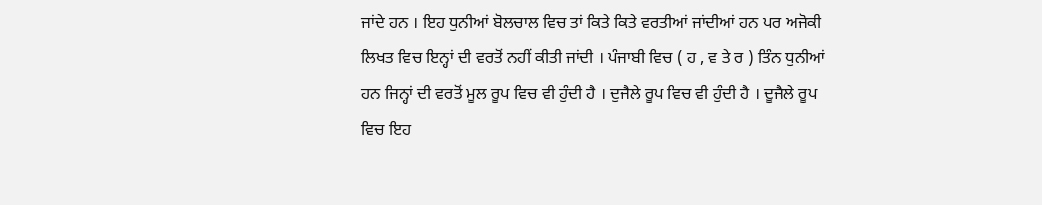ਜਾਂਦੇ ਹਨ । ਇਹ ਧੁਨੀਆਂ ਬੋਲਚਾਲ ਵਿਚ ਤਾਂ ਕਿਤੇ ਕਿਤੇ ਵਰਤੀਆਂ ਜਾਂਦੀਆਂ ਹਨ ਪਰ ਅਜੋਕੀ ਲਿਖਤ ਵਿਚ ਇਨ੍ਹਾਂ ਦੀ ਵਰਤੋਂ ਨਹੀਂ ਕੀਤੀ ਜਾਂਦੀ । ਪੰਜਾਬੀ ਵਿਚ ( ਹ , ਵ ਤੇ ਰ ) ਤਿੰਨ ਧੁਨੀਆਂ ਹਨ ਜਿਨ੍ਹਾਂ ਦੀ ਵਰਤੋਂ ਮੂਲ ਰੂਪ ਵਿਚ ਵੀ ਹੁੰਦੀ ਹੈ । ਦੁਜੈਲੇ ਰੂਪ ਵਿਚ ਵੀ ਹੁੰਦੀ ਹੈ । ਦੂਜੈਲੇ ਰੂਪ ਵਿਚ ਇਹ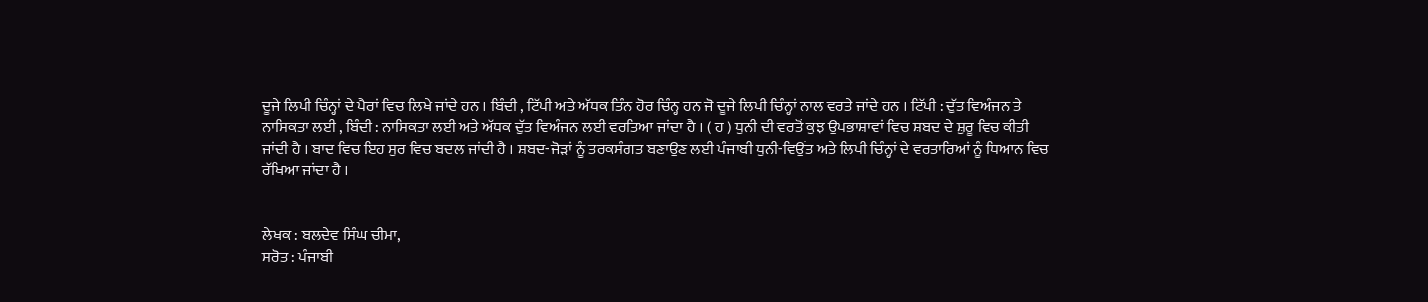ਦੂਜੇ ਲਿਪੀ ਚਿੰਨ੍ਹਾਂ ਦੇ ਪੈਰਾਂ ਵਿਚ ਲਿਖੇ ਜਾਂਦੇ ਹਨ । ਬਿੰਦੀ , ਟਿੱਪੀ ਅਤੇ ਅੱਧਕ ਤਿੰਨ ਹੋਰ ਚਿੰਨ੍ਹ ਹਨ ਜੋ ਦੂਜੇ ਲਿਪੀ ਚਿੰਨ੍ਹਾਂ ਨਾਲ ਵਰਤੇ ਜਾਂਦੇ ਹਨ । ਟਿੱਪੀ : ਦੁੱਤ ਵਿਅੰਜਨ ਤੇ ਨਾਸਿਕਤਾ ਲਈ , ਬਿੰਦੀ : ਨਾਸਿਕਤਾ ਲਈ ਅਤੇ ਅੱਧਕ ਦੁੱਤ ਵਿਅੰਜਨ ਲਈ ਵਰਤਿਆ ਜਾਂਦਾ ਹੈ । ( ਹ ) ਧੁਨੀ ਦੀ ਵਰਤੋਂ ਕੁਝ ਉਪਭਾਸ਼ਾਵਾਂ ਵਿਚ ਸ਼ਬਦ ਦੇ ਸ਼ੁਰੂ ਵਿਚ ਕੀਤੀ ਜਾਂਦੀ ਹੈ । ਬਾਦ ਵਿਚ ਇਹ ਸੁਰ ਵਿਚ ਬਦਲ ਜਾਂਦੀ ਹੈ । ਸ਼ਬਦ-ਜੋੜਾਂ ਨੂੰ ਤਰਕਸੰਗਤ ਬਣਾਉਣ ਲਈ ਪੰਜਾਬੀ ਧੁਨੀ-ਵਿਉਂਤ ਅਤੇ ਲਿਪੀ ਚਿੰਨ੍ਹਾਂ ਦੇ ਵਰਤਾਰਿਆਂ ਨੂੰ ਧਿਆਨ ਵਿਚ ਰੱਖਿਆ ਜਾਂਦਾ ਹੈ ।


ਲੇਖਕ : ਬਲਦੇਵ ਸਿੰਘ ਚੀਮਾ,
ਸਰੋਤ : ਪੰਜਾਬੀ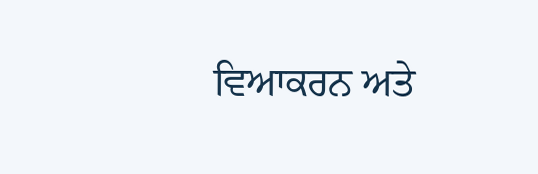ਵਿਆਕਰਨ ਅਤੇ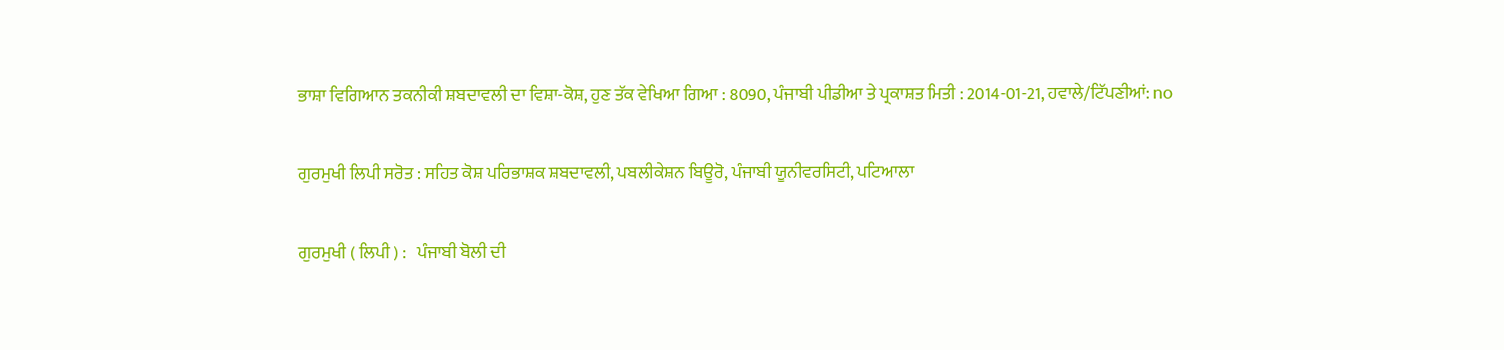ਭਾਸ਼ਾ ਵਿਗਿਆਨ ਤਕਨੀਕੀ ਸ਼ਬਦਾਵਲੀ ਦਾ ਵਿਸ਼ਾ-ਕੋਸ਼, ਹੁਣ ਤੱਕ ਵੇਖਿਆ ਗਿਆ : 8090, ਪੰਜਾਬੀ ਪੀਡੀਆ ਤੇ ਪ੍ਰਕਾਸ਼ਤ ਮਿਤੀ : 2014-01-21, ਹਵਾਲੇ/ਟਿੱਪਣੀਆਂ: no

ਗੁਰਮੁਖੀ ਲਿਪੀ ਸਰੋਤ : ਸਹਿਤ ਕੋਸ਼ ਪਰਿਭਾਸ਼ਕ ਸ਼ਬਦਾਵਲੀ, ਪਬਲੀਕੇਸ਼ਨ ਬਿਊਰੋ, ਪੰਜਾਬੀ ਯੂਨੀਵਰਸਿਟੀ, ਪਟਿਆਲਾ

ਗੁਰਮੁਖੀ ( ਲਿਪੀ ) :   ਪੰਜਾਬੀ ਬੋਲੀ ਦੀ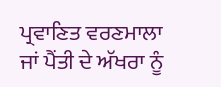ਪ੍ਰਵਾਣਿਤ ਵਰਣਮਾਲਾ ਜਾਂ ਪੈਂਤੀ ਦੇ ਅੱਖਰਾ ਨੂੰ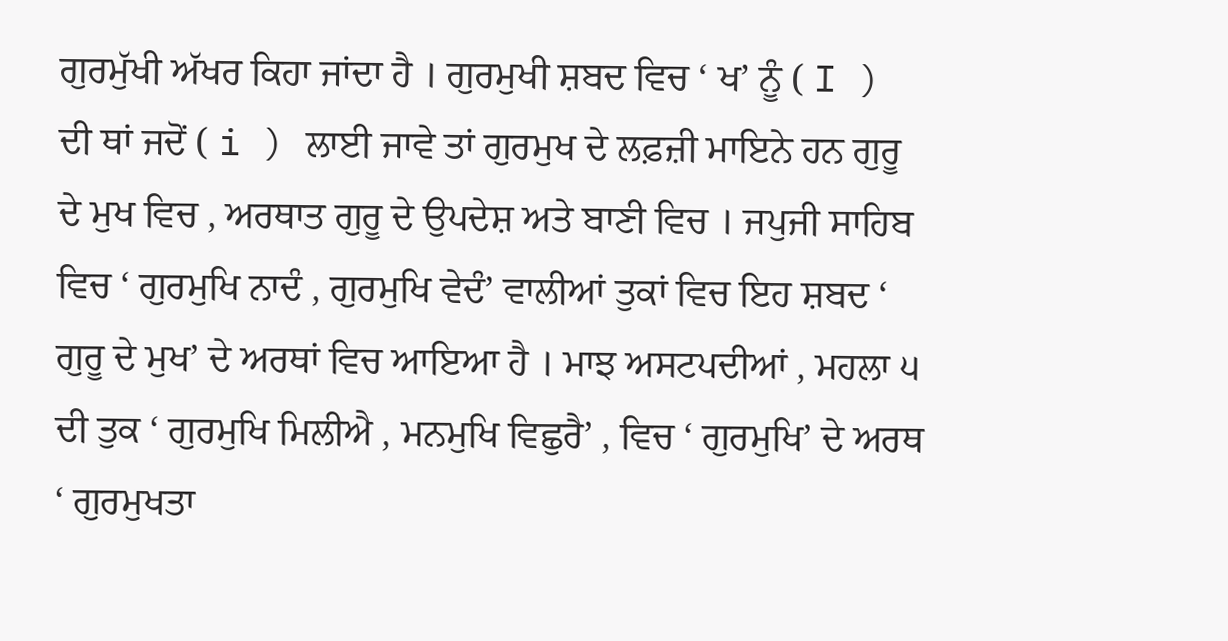ਗੁਰਮੁੱਖੀ ਅੱਖਰ ਕਿਹਾ ਜਾਂਦਾ ਹੈ । ਗੁਰਮੁਖੀ ਸ਼ਬਦ ਵਿਚ ‘ ਖ’ ਨੂੰ ( I ) ਦੀ ਥਾਂ ਜਦੋਂ ( i ) ਲਾਈ ਜਾਵੇ ਤਾਂ ਗੁਰਮੁਖ ਦੇ ਲਫ਼ਜ਼ੀ ਮਾਇਨੇ ਹਨ ਗੁਰੂ ਦੇ ਮੁਖ ਵਿਚ , ਅਰਥਾਤ ਗੁਰੂ ਦੇ ਉਪਦੇਸ਼ ਅਤੇ ਬਾਣੀ ਵਿਚ । ਜਪੁਜੀ ਸਾਹਿਬ ਵਿਚ ‘ ਗੁਰਮੁਖਿ ਨਾਦੰ , ਗੁਰਮੁਖਿ ਵੇਦੰ’ ਵਾਲੀਆਂ ਤੁਕਾਂ ਵਿਚ ਇਹ ਸ਼ਬਦ ‘ ਗੁਰੂ ਦੇ ਮੁਖ’ ਦੇ ਅਰਥਾਂ ਵਿਚ ਆਇਆ ਹੈ । ਮਾਝ ਅਸਟਪਦੀਆਂ , ਮਹਲਾ ੫ ਦੀ ਤੁਕ ‘ ਗੁਰਮੁਖਿ ਮਿਲੀਐ , ਮਨਮੁਖਿ ਵਿਛੁਰੈ’ , ਵਿਚ ‘ ਗੁਰਮੁਖਿ’ ਦੇ ਅਰਥ ‘ ਗੁਰਮੁਖਤਾ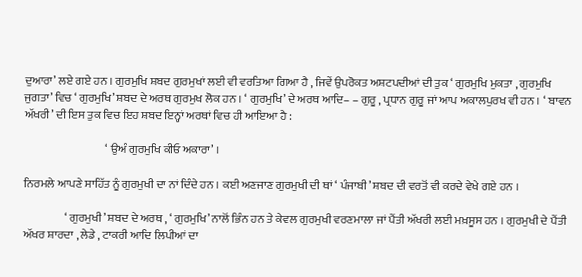ਦੁਆਰਾ’ ਲਏ ਗਏ ਹਨ । ਗੁਰਮੁਖਿ ਸ਼ਬਦ ਗੁਰਮੁਖਾਂ ਲਈ ਵੀ ਵਰਤਿਆ ਗਿਆ ਹੈ , ਜਿਵੇਂ ਉਪਰੋਕਤ ਅਸ਼ਟਪਦੀਆਂ ਦੀ ਤੁਕ ‘ ਗੁਰਮੁਖਿ ਮੁਕਤਾ , ਗੁਰਮੁਖਿ ਜੁਗਤਾ’ ਵਿਚ ‘ ਗੁਰਮੁਖਿ’ ਸ਼ਬਦ ਦੇ ਅਰਥ ਗੁਰਮੁਖ ਲੋਕ ਹਨ । ‘ ਗੁਰਮੁਖਿ’ ਦੇ ਅਰਥ ਆਦਿ– – ਗੁਰੂ , ਪ੍ਰਧਾਨ ਗੁਰੂ ਜਾਂ ਆਪ ਅਕਾਲਪੁਰਖ ਵੀ ਹਨ । ‘ ਬਾਵਨ ਅੱਖਰੀ’ ਦੀ ਇਸ ਤੁਕ ਵਿਚ ਇਹ ਸ਼ਬਦ ਇਨ੍ਹਾਂ ਅਰਥਾਂ ਵਿਚ ਹੀ ਆਇਆ ਹੈ :

                                    ‘ ਉਅੰ ਗੁਰਮੁਖਿ ਕੀਓ ਅਕਾਰਾ’ ।

ਨਿਰਮਲੇ ਆਪਣੇ ਸਾਹਿੱਤ ਨੂੰ ਗੁਰਮੁਖੀ ਦਾ ਨਾਂ ਦਿੰਦੇ ਹਨ । ਕਈ ਅਣਜਾਣ ਗੁਰਮੁਖੀ ਦੀ ਥਾਂ ‘ ਪੰਜਾਬੀ’ ਸ਼ਬਦ ਦੀ ਵਰਤੋਂ ਵੀ ਕਰਦੇ ਵੇਖੇ ਗਏ ਹਨ ।

                  ‘ ਗੁਰਮੁਖੀ’ ਸ਼ਬਦ ਦੇ ਅਰਥ , ‘ ਗੁਰਮੁਖਿ’ ਨਾਲੋਂ ਭਿੰਨ ਹਨ ਤੇ ਕੇਵਲ ਗੁਰਮੁਖੀ ਵਰਣਮਾਲਾ ਜਾਂ ਪੈਂਤੀ ਅੱਖਰੀ ਲਈ ਮਖ਼ਸੂਸ ਹਨ । ਗੁਰਮੁਖੀ ਦੇ ਪੈਂਤੀ ਅੱਖਰ ਸ਼ਾਰਦਾ , ਲੇਡੇ , ਟਾਕਰੀ ਆਦਿ ਲਿਪੀਆਂ ਦਾ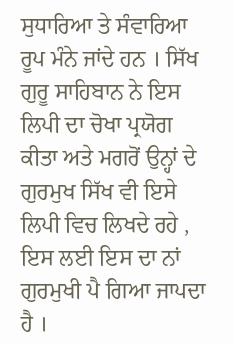ਸੁਧਾਰਿਆ ਤੇ ਸੰਵਾਰਿਆ ਰੂਪ ਮੰਨੇ ਜਾਂਦੇ ਹਨ । ਸਿੱਖ ਗੁਰੂ ਸਾਹਿਬਾਨ ਨੇ ਇਸ ਲਿਪੀ ਦਾ ਚੋਖਾ ਪ੍ਰਯੋਗ ਕੀਤਾ ਅਤੇ ਮਗਰੋਂ ਉਨ੍ਹਾਂ ਦੇ ਗੁਰਮੁਖ ਸਿੱਖ ਵੀ ਇਸੇ ਲਿਪੀ ਵਿਚ ਲਿਖਦੇ ਰਹੇ , ਇਸ ਲਈ ਇਸ ਦਾ ਨਾਂ ਗੁਰਮੁਖੀ ਪੈ ਗਿਆ ਜਾਪਦਾ ਹੈ ।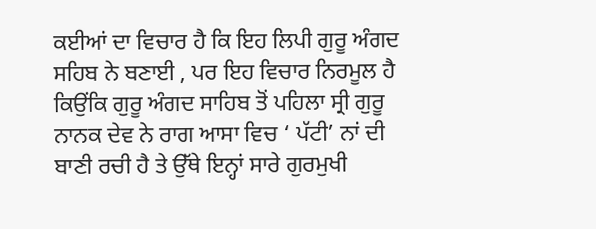ਕਈਆਂ ਦਾ ਵਿਚਾਰ ਹੈ ਕਿ ਇਹ ਲਿਪੀ ਗੁਰੂ ਅੰਗਦ ਸਹਿਬ ਨੇ ਬਣਾਈ , ਪਰ ਇਹ ਵਿਚਾਰ ਨਿਰਮੂਲ ਹੈ ਕਿਉਂਕਿ ਗੁਰੂ ਅੰਗਦ ਸਾਹਿਬ ਤੋਂ ਪਹਿਲਾ ਸ੍ਰੀ ਗੁਰੂ ਨਾਨਕ ਦੇਵ ਨੇ ਰਾਗ ਆਸਾ ਵਿਚ ‘ ਪੱਟੀ’ ਨਾਂ ਦੀ ਬਾਣੀ ਰਚੀ ਹੈ ਤੇ ਉੱਥੇ ਇਨ੍ਹਾਂ ਸਾਰੇ ਗੁਰਮੁਖੀ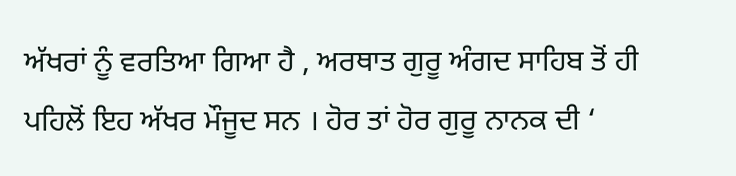ਅੱਖਰਾਂ ਨੂੰ ਵਰਤਿਆ ਗਿਆ ਹੈ , ਅਰਥਾਤ ਗੁਰੂ ਅੰਗਦ ਸਾਹਿਬ ਤੋਂ ਹੀ ਪਹਿਲੋਂ ਇਹ ਅੱਖਰ ਮੌਜੂਦ ਸਨ । ਹੋਰ ਤਾਂ ਹੋਰ ਗੁਰੂ ਨਾਨਕ ਦੀ ‘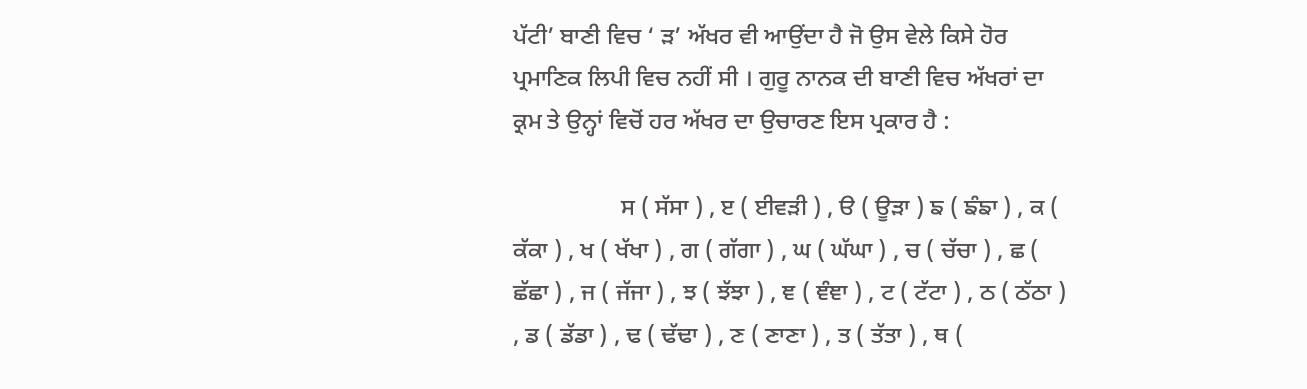ਪੱਟੀ’ ਬਾਣੀ ਵਿਚ ‘ ੜ’ ਅੱਖਰ ਵੀ ਆਉਂਦਾ ਹੈ ਜੋ ਉਸ ਵੇਲੇ ਕਿਸੇ ਹੋਰ ਪ੍ਰਮਾਣਿਕ ਲਿਪੀ ਵਿਚ ਨਹੀਂ ਸੀ । ਗੁਰੂ ਨਾਨਕ ਦੀ ਬਾਣੀ ਵਿਚ ਅੱਖਰਾਂ ਦਾ ਕ੍ਰਮ ਤੇ ਉਨ੍ਹਾਂ ਵਿਚੋਂ ਹਰ ਅੱਖਰ ਦਾ ਉਚਾਰਣ ਇਸ ਪ੍ਰਕਾਰ ਹੈ :

                  ਸ ( ਸੱਸਾ ) , ੲ ( ਈਵੜੀ ) , ੳ ( ਊੜਾ ) ਙ ( ਙੰਙਾ ) , ਕ ( ਕੱਕਾ ) , ਖ ( ਖੱਖਾ ) , ਗ ( ਗੱਗਾ ) , ਘ ( ਘੱਘਾ ) , ਚ ( ਚੱਚਾ ) , ਛ ( ਛੱਛਾ ) , ਜ ( ਜੱਜਾ ) , ਝ ( ਝੱਝਾ ) , ਞ ( ਞੰਞਾ ) , ਟ ( ਟੱਟਾ ) , ਠ ( ਠੱਠਾ ) , ਡ ( ਡੱਡਾ ) , ਢ ( ਢੱਢਾ ) , ਣ ( ਣਾਣਾ ) , ਤ ( ਤੱਤਾ ) , ਥ (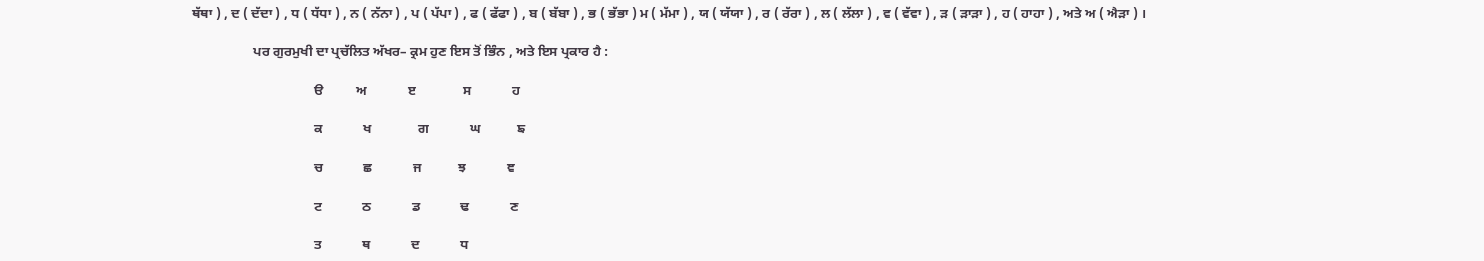ਥੱਥਾ ) , ਦ ( ਦੱਦਾ ) , ਧ ( ਧੱਧਾ ) , ਨ ( ਨੱਨਾ ) , ਪ ( ਪੱਪਾ ) , ਫ ( ਫੱਫਾ ) , ਬ ( ਬੱਬਾ ) , ਭ ( ਭੱਭਾ ) ਮ ( ਮੱਮਾ ) , ਯ ( ਯੱਯਾ ) , ਰ ( ਰੱਰਾ ) , ਲ ( ਲੱਲਾ ) , ਵ ( ਵੱਵਾ ) , ੜ ( ੜਾੜਾ ) , ਹ ( ਹਾਹਾ ) , ਅਤੇ ਅ ( ਐੜਾ ) ।

                  ਪਰ ਗੁਰਮੁਖੀ ਦਾ ਪ੍ਰਚੱਲਿਤ ਅੱਖਰ– ਕ੍ਰਮ ਹੁਣ ਇਸ ਤੋਂ ਭਿੰਨ , ਅਤੇ ਇਸ ਪ੍ਰਕਾਰ ਹੈ :

                                    ੳ          ਅ            ੲ              ਸ            ਹ

                                    ਕ            ਖ              ਗ            ਘ           ਙ

                                    ਚ            ਛ            ਜ           ਝ            ਞ

                                    ਟ            ਠ            ਡ            ਢ            ਣ

                                    ਤ            ਥ            ਦ            ਧ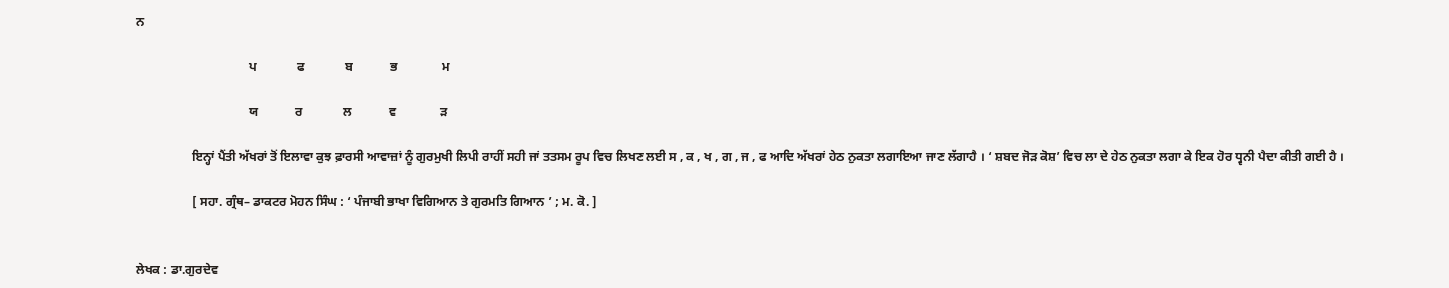ਨ

                                    ਪ             ਫ             ਬ            ਭ              ਮ

                                    ਯ            ਰ             ਲ            ਵ              ੜ

                  ਇਨ੍ਹਾਂ ਪੈਂਤੀ ਅੱਖਰਾਂ ਤੋਂ ਇਲਾਵਾ ਕੁਝ ਫ਼ਾਰਸੀ ਆਵਾਜ਼ਾਂ ਨੂੰ ਗੁਰਮੁਖੀ ਲਿਪੀ ਰਾਹੀਂ ਸਹੀ ਜਾਂ ਤਤਸਮ ਰੂਪ ਵਿਚ ਲਿਖਣ ਲਈ ਸ , ਕ , ਖ , ਗ , ਜ , ਫ ਆਦਿ ਅੱਖਰਾਂ ਹੇਠ ਨੁਕਤਾ ਲਗਾਇਆ ਜਾਣ ਲੱਗਾਹੈ । ‘ ਸ਼ਬਦ ਜੋੜ ਕੋਸ਼’ ਵਿਚ ਲਾ ਦੇ ਹੇਠ ਨੁਕਤਾ ਲਗਾ ਕੇ ਇਕ ਹੋਰ ਧ੍ਵਨੀ ਪੈਦਾ ਕੀਤੀ ਗਈ ਹੈ ।

                  [ ਸਹਾ. ਗ੍ਰੰਥ– ਡਾਕਟਰ ਮੋਹਨ ਸਿੰਘ : ‘ ਪੰਜਾਬੀ ਭਾਖਾ ਵਿਗਿਆਨ ਤੇ ਗੁਰਮਤਿ ਗਿਆਨ ’ ; ਮ. ਕੋ. ]


ਲੇਖਕ : ਡਾ.ਗੁਰਦੇਵ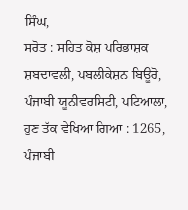ਸਿੰਘ,
ਸਰੋਤ : ਸਹਿਤ ਕੋਸ਼ ਪਰਿਭਾਸ਼ਕ ਸ਼ਬਦਾਵਲੀ, ਪਬਲੀਕੇਸ਼ਨ ਬਿਊਰੋ, ਪੰਜਾਬੀ ਯੂਨੀਵਰਸਿਟੀ, ਪਟਿਆਲਾ, ਹੁਣ ਤੱਕ ਵੇਖਿਆ ਗਿਆ : 1265, ਪੰਜਾਬੀ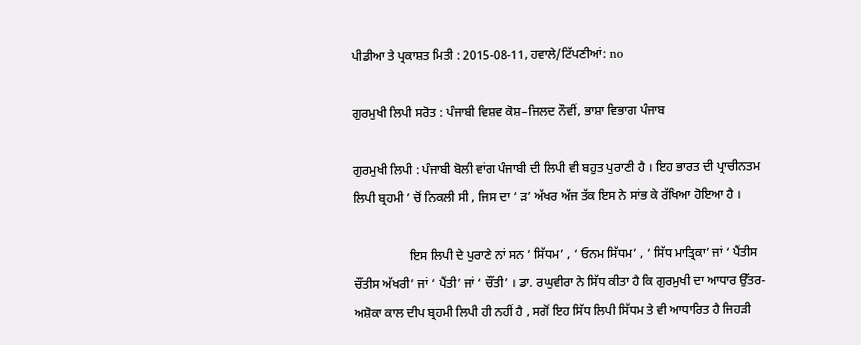ਪੀਡੀਆ ਤੇ ਪ੍ਰਕਾਸ਼ਤ ਮਿਤੀ : 2015-08-11, ਹਵਾਲੇ/ਟਿੱਪਣੀਆਂ: no

ਗੁਰਮੁਖੀ ਲਿਪੀ ਸਰੋਤ : ਪੰਜਾਬੀ ਵਿਸ਼ਵ ਕੋਸ਼–ਜਿਲਦ ਨੌਵੀਂ, ਭਾਸ਼ਾ ਵਿਭਾਗ ਪੰਜਾਬ

ਗੁਰਮੁਖੀ ਲਿਪੀ : ਪੰਜਾਬੀ ਬੋਲੀ ਵਾਂਗ ਪੰਜਾਬੀ ਦੀ ਲਿਪੀ ਵੀ ਬਹੁਤ ਪੁਰਾਣੀ ਹੈ । ਇਹ ਭਾਰਤ ਦੀ ਪ੍ਰਾਚੀਨਤਮ ਲਿਪੀ ਬ੍ਰਹਮੀ ’ ਚੋਂ ਨਿਕਲੀ ਸੀ , ਜਿਸ ਦਾ ‘ ੜ’ ਅੱਖਰ ਅੱਜ ਤੱਕ ਇਸ ਨੇ ਸਾਂਭ ਕੇ ਰੱਖਿਆ ਹੋਇਆ ਹੈ ।

                  ਇਸ ਲਿਪੀ ਦੇ ਪੁਰਾਣੇ ਨਾਂ ਸਨ ‘ ਸਿੱਧਮ’ , ‘ ਓਨਮ ਸਿੱਧਮ’ , ‘ ਸਿੱਧ ਮਾਤ੍ਰਿਕਾ’ ਜਾਂ ‘ ਪੈਂਤੀਸ ਚੌਂਤੀਸ ਅੱਖਰੀ’ ਜਾਂ ‘ ਪੈਂਤੀ’ ਜਾਂ ‘ ਚੌਂਤੀ’ । ਡਾ. ਰਘੁਵੀਰਾ ਨੇ ਸਿੱਧ ਕੀਤਾ ਹੈ ਕਿ ਗੁਰਮੁਖੀ ਦਾ ਆਧਾਰ ਉੱਤਰ-ਅਸ਼ੋਕਾ ਕਾਲ ਦੀਪ ਬ੍ਰਹਮੀ ਲਿਪੀ ਹੀ ਨਹੀਂ ਹੈ , ਸਗੋਂ ਇਹ ਸਿੱਧ ਲਿਪੀ ਸਿੱਧਮ ਤੇ ਵੀ ਆਧਾਰਿਤ ਹੈ ਜਿਹੜੀ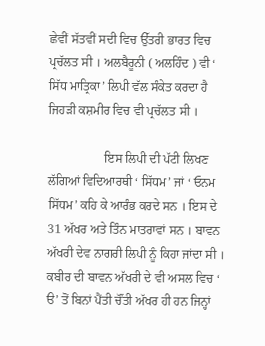ਛੇਵੀਂ ਸੱਤਵੀਂ ਸਦੀ ਵਿਚ ਉੱਤਰੀ ਭਾਰਤ ਵਿਚ ਪ੍ਰਚੱਲਤ ਸੀ । ਅਲਬੈਰੂਨੀ ( ਅਲਹਿੰਦ ) ਵੀ ‘ ਸਿੱਧ ਮਾਤ੍ਰਿਕਾ’ ਲਿਪੀ ਵੱਲ ਸੰਕੇਤ ਕਰਦਾ ਹੈ ਜਿਹੜੀ ਕਸ਼ਮੀਰ ਵਿਚ ਵੀ ਪ੍ਰਚੱਲਤ ਸੀ ।

                  ਇਸ ਲਿਪੀ ਦੀ ਪੱਟੀ ਲਿਖਣ ਲੱਗਿਆਂ ਵਿਦਿਆਰਥੀ ‘ ਸਿੱਧਮ’ ਜਾਂ ‘ ਓਨਮ ਸਿੱਧਮ’ ਕਹਿ ਕੇ ਆਰੰਭ ਕਰਦੇ ਸਨ । ਇਸ ਦੇ 31 ਅੱਖਰ ਅਤੇ ਤਿੰਨ ਮਾਤਰਾਵਾਂ ਸਨ । ਬਾਵਨ ਅੱਖਰੀ ਦੇਵ ਨਾਗਰੀ ਲਿਪੀ ਨੂੰ ਕਿਹਾ ਜਾਂਦਾ ਸੀ । ਕਬੀਰ ਦੀ ਬਾਵਨ ਅੱਖਰੀ ਦੇ ਵੀ ਅਸਲ ਵਿਚ ‘ ੳ’ ਤੋਂ ਬਿਨਾਂ ਪੈਂਤੀ ਚੌਂਤੀ ਅੱਖਰ ਹੀ ਹਨ ਜਿਨ੍ਹਾਂ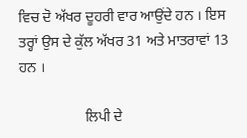ਵਿਚ ਦੋ ਅੱਖਰ ਦੂਹਰੀ ਵਾਰ ਆਉਂਦੇ ਹਨ । ਇਸ ਤਰ੍ਹਾਂ ਉਸ ਦੇ ਕੁੱਲ ਅੱਖਰ 31 ਅਤੇ ਮਾਤਰਾਵਾਂ 13 ਹਨ ।

                  ਲਿਪੀ ਦੇ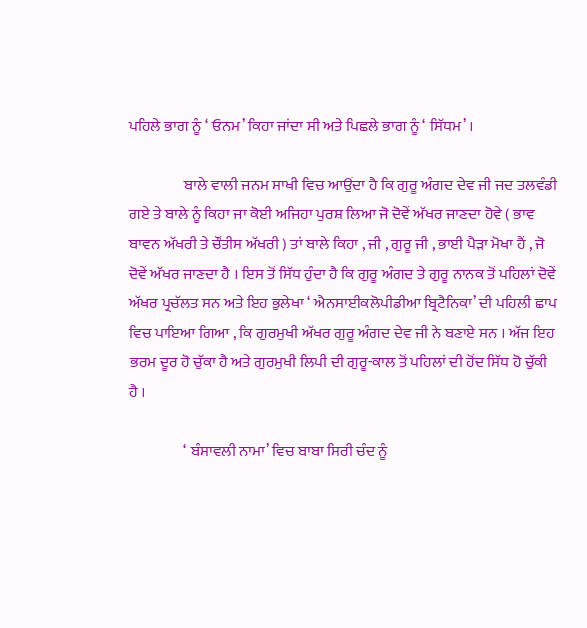ਪਹਿਲੇ ਭਾਗ ਨੂੰ ‘ ਓਨਮ’ ਕਿਹਾ ਜਾਂਦਾ ਸੀ ਅਤੇ ਪਿਛਲੇ ਭਾਗ ਨੂੰ ‘ ਸਿੱਧਮ’ ।

                  ਬਾਲੇ ਵਾਲੀ ਜਨਮ ਸਾਖੀ ਵਿਚ ਆਉਂਦਾ ਹੈ ਕਿ ਗੁਰੂ ਅੰਗਦ ਦੇਵ ਜੀ ਜਦ ਤਲਵੰਡੀ ਗਏ ਤੇ ਬਾਲੇ ਨੂੰ ਕਿਹਾ ਜਾ ਕੋਈ ਅਜਿਹਾ ਪੁਰਸ਼ ਲਿਆ ਜੋ ਦੋਵੇਂ ਅੱਖਰ ਜਾਣਦਾ ਹੋਵੇ ( ਭਾਵ ਬਾਵਨ ਅੱਖਰੀ ਤੇ ਚੌਂਤੀਸ ਅੱਖਰੀ ) ਤਾਂ ਬਾਲੇ ਕਿਹਾ , ਜੀ , ਗੁਰੂ ਜੀ , ਭਾਈ ਪੈੜਾ ਮੋਖਾ ਹੈਂ , ਜੋ ਦੋਵੇਂ ਅੱਖਰ ਜਾਣਦਾ ਹੈ । ਇਸ ਤੋਂ ਸਿੱਧ ਹੁੰਦਾ ਹੈ ਕਿ ਗੁਰੂ ਅੰਗਦ ਤੇ ਗੁਰੂ ਨਾਨਕ ਤੋਂ ਪਹਿਲਾਂ ਦੋਵੇਂ ਅੱਖਰ ਪ੍ਰਚੱਲਤ ਸਨ ਅਤੇ ਇਹ ਭੁਲੇਖਾ ‘ ਐਨਸਾਈਕਲੋਪੀਡੀਆ ਬ੍ਰਿਟੈਨਿਕਾ’ ਦੀ ਪਹਿਲੀ ਛਾਪ ਵਿਚ ਪਾਇਆ ਗਿਆ , ਕਿ ਗੁਰਮੁਖੀ ਅੱਖਰ ਗੁਰੂ ਅੰਗਦ ਦੇਵ ਜੀ ਨੇ ਬਣਾਏ ਸਨ । ਅੱਜ ਇਹ ਭਰਮ ਦੂਰ ਹੋ ਚੁੱਕਾ ਹੈ ਅਤੇ ਗੁਰਮੁਖੀ ਲਿਪੀ ਦੀ ਗੁਰੂ-ਕਾਲ ਤੋਂ ਪਹਿਲਾਂ ਦੀ ਹੋਂਦ ਸਿੱਧ ਹੋ ਚੁੱਕੀ ਹੈ ।

                  ‘ ਬੰਸਾਵਲੀ ਨਾਮਾ’ ਵਿਚ ਬਾਬਾ ਸਿਰੀ ਚੰਦ ਨੂੰ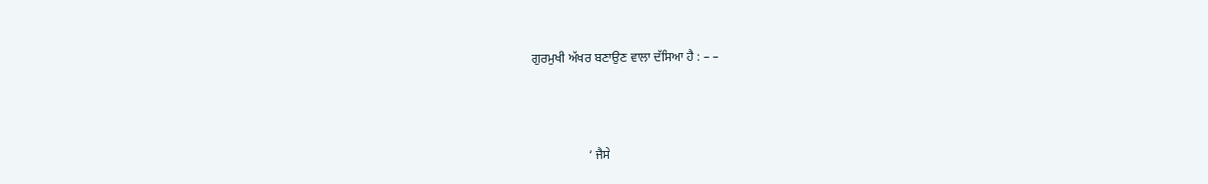ਗੁਰਮੁਖੀ ਅੱਖਰ ਬਣਾਉਣ ਵਾਲਾ ਦੱਸਿਆ ਹੈ : – –



                  ‘ ਜੈਸੇ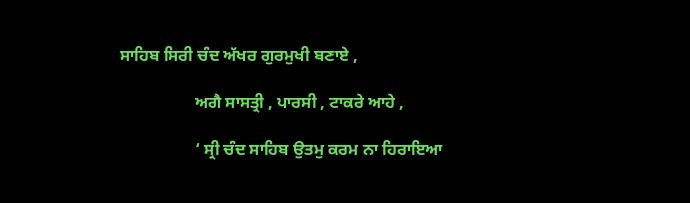ਸਾਹਿਬ ਸਿਰੀ ਚੰਦ ਅੱਖਰ ਗੁਰਮੁਖੀ ਬਣਾਏ ,

                  ਅਗੈ ਸਾਸਤ੍ਰੀ , ਪਾਰਸੀ , ਟਾਕਰੇ ਆਹੇ ,

                  ‘ ਸ੍ਰੀ ਚੰਦ ਸਾਹਿਬ ਉਤਮੁ ਕਰਮ ਨਾ ਹਿਰਾਇਆ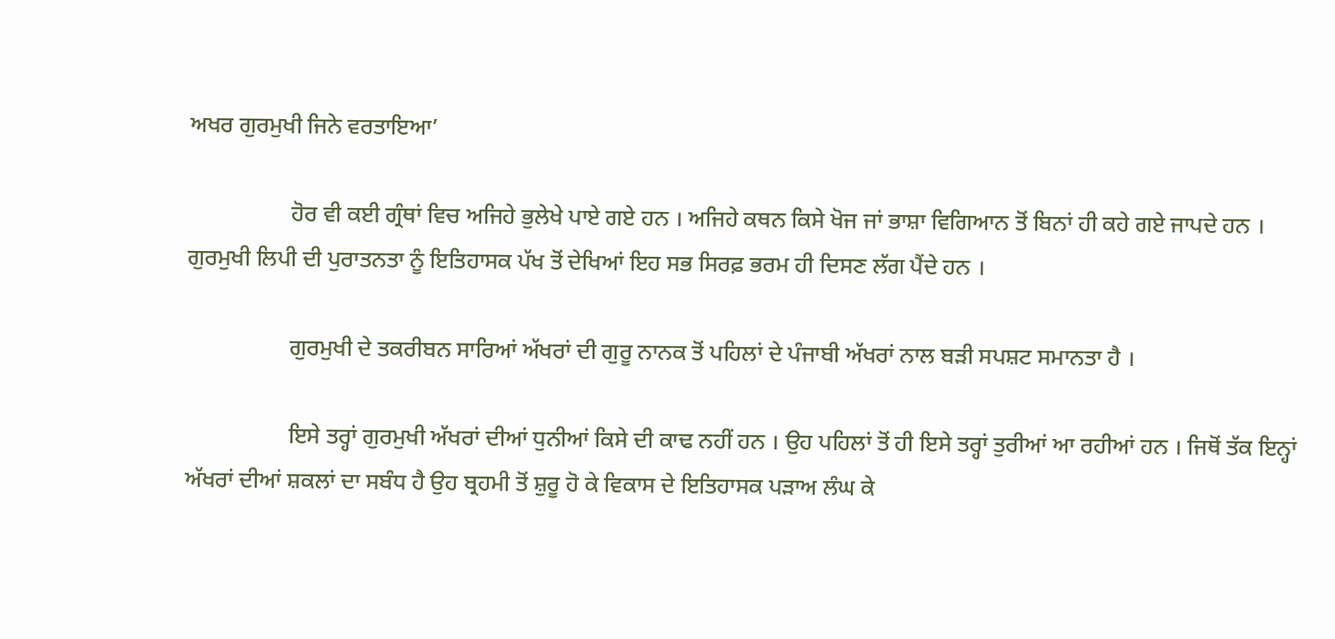ਅਖਰ ਗੁਰਮੁਖੀ ਜਿਨੇ ਵਰਤਾਇਆ’

                  ਹੋਰ ਵੀ ਕਈ ਗ੍ਰੰਥਾਂ ਵਿਚ ਅਜਿਹੇ ਭੁਲੇਖੇ ਪਾਏ ਗਏ ਹਨ । ਅਜਿਹੇ ਕਥਨ ਕਿਸੇ ਖੋਜ ਜਾਂ ਭਾਸ਼ਾ ਵਿਗਿਆਨ ਤੋਂ ਬਿਨਾਂ ਹੀ ਕਹੇ ਗਏ ਜਾਪਦੇ ਹਨ । ਗੁਰਮੁਖੀ ਲਿਪੀ ਦੀ ਪੁਰਾਤਨਤਾ ਨੂੰ ਇਤਿਹਾਸਕ ਪੱਖ ਤੋਂ ਦੇਖਿਆਂ ਇਹ ਸਭ ਸਿਰਫ਼ ਭਰਮ ਹੀ ਦਿਸਣ ਲੱਗ ਪੈਂਦੇ ਹਨ ।

                  ਗੁਰਮੁਖੀ ਦੇ ਤਕਰੀਬਨ ਸਾਰਿਆਂ ਅੱਖਰਾਂ ਦੀ ਗੁਰੂ ਨਾਨਕ ਤੋਂ ਪਹਿਲਾਂ ਦੇ ਪੰਜਾਬੀ ਅੱਖਰਾਂ ਨਾਲ ਬੜੀ ਸਪਸ਼ਟ ਸਮਾਨਤਾ ਹੈ ।

                  ਇਸੇ ਤਰ੍ਹਾਂ ਗੁਰਮੁਖੀ ਅੱਖਰਾਂ ਦੀਆਂ ਧੁਨੀਆਂ ਕਿਸੇ ਦੀ ਕਾਢ ਨਹੀਂ ਹਨ । ਉਹ ਪਹਿਲਾਂ ਤੋਂ ਹੀ ਇਸੇ ਤਰ੍ਹਾਂ ਤੁਰੀਆਂ ਆ ਰਹੀਆਂ ਹਨ । ਜਿਥੋਂ ਤੱਕ ਇਨ੍ਹਾਂ ਅੱਖਰਾਂ ਦੀਆਂ ਸ਼ਕਲਾਂ ਦਾ ਸਬੰਧ ਹੈ ਉਹ ਬ੍ਰਹਮੀ ਤੋਂ ਸ਼ੁਰੂ ਹੋ ਕੇ ਵਿਕਾਸ ਦੇ ਇਤਿਹਾਸਕ ਪੜਾਅ ਲੰਘ ਕੇ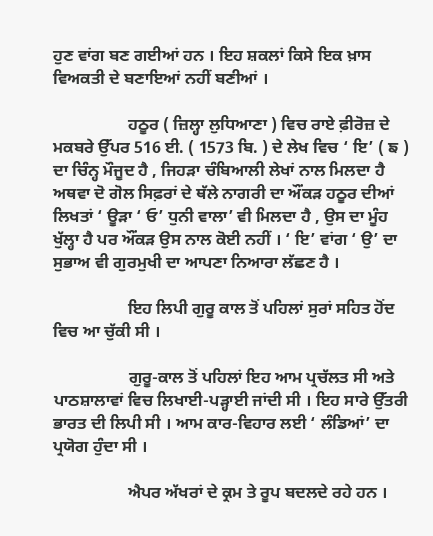ਹੁਣ ਵਾਂਗ ਬਣ ਗਈਆਂ ਹਨ । ਇਹ ਸ਼ਕਲਾਂ ਕਿਸੇ ਇਕ ਖ਼ਾਸ ਵਿਅਕਤੀ ਦੇ ਬਣਾਇਆਂ ਨਹੀਂ ਬਣੀਆਂ ।

                  ਹਠੂਰ ( ਜ਼ਿਲ੍ਹਾ ਲੁਧਿਆਣਾ ) ਵਿਚ ਰਾਏ ਫ਼ੀਰੋਜ਼ ਦੇ ਮਕਬਰੇ ਉੱਪਰ 516 ਈ. ( 1573 ਬਿ. ) ਦੇ ਲੇਖ ਵਿਚ ‘ ਇ’ ( ਙ ) ਦਾ ਚਿੰਨ੍ਹ ਮੌਜੂਦ ਹੈ , ਜਿਹੜਾ ਚੰਬਿਆਲੀ ਲੇਖਾਂ ਨਾਲ ਮਿਲਦਾ ਹੈ ਅਥਵਾ ਦੋ ਗੋਲ ਸਿਫ਼ਰਾਂ ਦੇ ਥੱਲੇ ਨਾਗਰੀ ਦਾ ਔਂਕੜ ਹਠੂਰ ਦੀਆਂ ਲਿਖਤਾਂ ‘ ਊੜਾ ‘ ਓ’ ਧੁਨੀ ਵਾਲਾ’ ਵੀ ਮਿਲਦਾ ਹੈ , ਉਸ ਦਾ ਮੂੰਹ ਖੁੱਲ੍ਹਾ ਹੈ ਪਰ ਔਂਕੜ ਉਸ ਨਾਲ ਕੋਈ ਨਹੀਂ । ‘ ਇ’ ਵਾਂਗ ‘ ਉ’ ਦਾ ਸੁਭਾਅ ਵੀ ਗੁਰਮੁਖੀ ਦਾ ਆਪਣਾ ਨਿਆਰਾ ਲੱਛਣ ਹੈ ।

                  ਇਹ ਲਿਪੀ ਗੁਰੂ ਕਾਲ ਤੋਂ ਪਹਿਲਾਂ ਸੁਰਾਂ ਸਹਿਤ ਹੋਂਦ ਵਿਚ ਆ ਚੁੱਕੀ ਸੀ ।

                  ਗੁਰੂ-ਕਾਲ ਤੋਂ ਪਹਿਲਾਂ ਇਹ ਆਮ ਪ੍ਰਚੱਲਤ ਸੀ ਅਤੇ ਪਾਠਸ਼ਾਲਾਵਾਂ ਵਿਚ ਲਿਖਾਈ-ਪੜ੍ਹਾਈ ਜਾਂਦੀ ਸੀ । ਇਹ ਸਾਰੇ ਉੱਤਰੀ ਭਾਰਤ ਦੀ ਲਿਪੀ ਸੀ । ਆਮ ਕਾਰ-ਵਿਹਾਰ ਲਈ ‘ ਲੰਡਿਆਂ’ ਦਾ ਪ੍ਰਯੋਗ ਹੁੰਦਾ ਸੀ ।

                  ਐਪਰ ਅੱਖਰਾਂ ਦੇ ਕ੍ਰਮ ਤੇ ਰੂਪ ਬਦਲਦੇ ਰਹੇ ਹਨ ।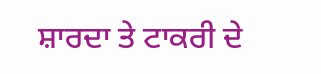ਸ਼ਾਰਦਾ ਤੇ ਟਾਕਰੀ ਦੇ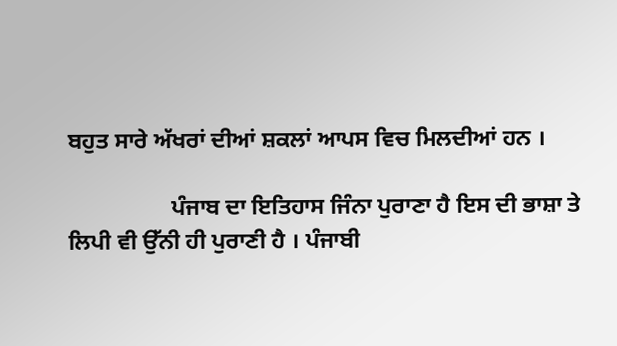ਬਹੁਤ ਸਾਰੇ ਅੱਖਰਾਂ ਦੀਆਂ ਸ਼ਕਲਾਂ ਆਪਸ ਵਿਚ ਮਿਲਦੀਆਂ ਹਨ ।

                  ਪੰਜਾਬ ਦਾ ਇਤਿਹਾਸ ਜਿੰਨਾ ਪੁਰਾਣਾ ਹੈ ਇਸ ਦੀ ਭਾਸ਼ਾ ਤੇ ਲਿਪੀ ਵੀ ਉੱਨੀ ਹੀ ਪੁਰਾਣੀ ਹੈ । ਪੰਜਾਬੀ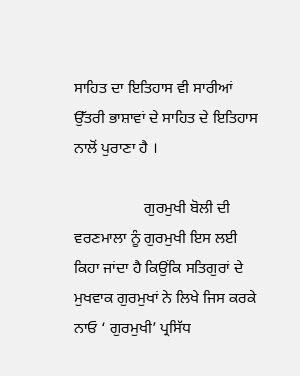ਸਾਹਿਤ ਦਾ ਇਤਿਹਾਸ ਵੀ ਸਾਰੀਆਂ ਉੱਤਰੀ ਭਾਸ਼ਾਵਾਂ ਦੇ ਸਾਹਿਤ ਦੇ ਇਤਿਹਾਸ ਨਾਲੋਂ ਪੁਰਾਣਾ ਹੈ ।

                  ਗੁਰਮੁਖੀ ਬੋਲੀ ਦੀ ਵਰਣਮਾਲਾ ਨੂੰ ਗੁਰਮੁਖੀ ਇਸ ਲਈ ਕਿਹਾ ਜਾਂਦਾ ਹੈ ਕਿਉਂਕਿ ਸਤਿਗੁਰਾਂ ਦੇ ਮੁਖਵਾਕ ਗੁਰਮੁਖਾਂ ਨੇ ਲਿਖੇ ਜਿਸ ਕਰਕੇ ਨਾਓ ‘ ਗੁਰਮੁਖੀ’ ਪ੍ਰਸਿੱਧ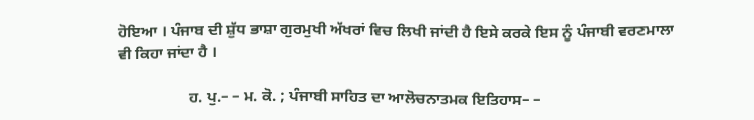ਹੋਇਆ । ਪੰਜਾਬ ਦੀ ਸ਼ੁੱਧ ਭਾਸ਼ਾ ਗੁਰਮੁਖੀ ਅੱਖਰਾਂ ਵਿਚ ਲਿਖੀ ਜਾਂਦੀ ਹੈ ਇਸੇ ਕਰਕੇ ਇਸ ਨੂੰ ਪੰਜਾਬੀ ਵਰਣਮਾਲਾ ਵੀ ਕਿਹਾ ਜਾਂਦਾ ਹੈ ।

                  ਹ. ਪੁ.– – ਮ. ਕੋ. ; ਪੰਜਾਬੀ ਸਾਹਿਤ ਦਾ ਆਲੋਚਨਾਤਮਕ ਇਤਿਹਾਸ– –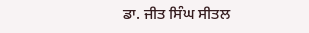ਡਾ. ਜੀਤ ਸਿੰਘ ਸੀਤਲ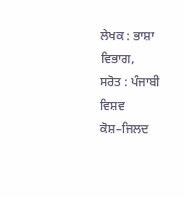ਲੇਖਕ : ਭਾਸ਼ਾ ਵਿਭਾਗ,
ਸਰੋਤ : ਪੰਜਾਬੀ ਵਿਸ਼ਵ ਕੋਸ਼–ਜਿਲਦ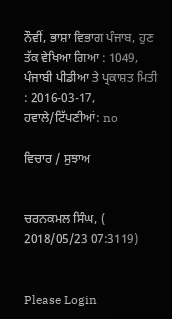ਨੌਵੀਂ, ਭਾਸ਼ਾ ਵਿਭਾਗ ਪੰਜਾਬ, ਹੁਣ ਤੱਕ ਵੇਖਿਆ ਗਿਆ : 1049, ਪੰਜਾਬੀ ਪੀਡੀਆ ਤੇ ਪ੍ਰਕਾਸ਼ਤ ਮਿਤੀ : 2016-03-17, ਹਵਾਲੇ/ਟਿੱਪਣੀਆਂ: no

ਵਿਚਾਰ / ਸੁਝਾਅ


ਚਰਨਕਮਲ ਸਿੰਘ, ( 2018/05/23 07:3119)


Please Login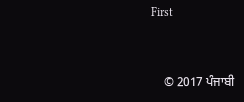First


    © 2017 ਪੰਜਾਬੀ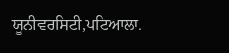ਯੂਨੀਵਰਸਿਟੀ,ਪਟਿਆਲਾ.